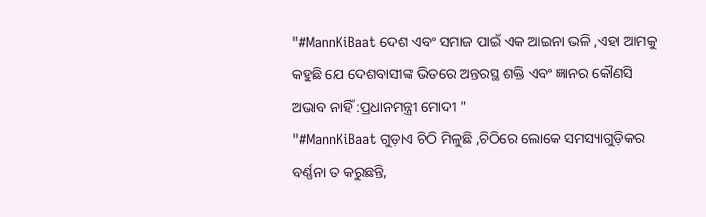"#MannKiBaat ଦେଶ ଏବଂ ସମାଜ ପାଇଁ ଏକ ଆଇନା ଭଳି ,ଏହା ଆମକୁ କହୁଛି ଯେ ଦେଶବାସୀଙ୍କ ଭିତରେ ଅନ୍ତରସ୍ଥ ଶକ୍ତି ଏବଂ ଜ୍ଞାନର କୌଣସି ଅଭାବ ନାହିଁ :ପ୍ରଧାନମନ୍ତ୍ରୀ ମୋଦୀ "
"#MannKiBaat ଗୁଡ଼ାଏ ଚିଠି ମିଳୁଛି ,ଚିଠିରେ ଲୋକେ ସମସ୍ୟାଗୁଡ଼ିକର ବର୍ଣ୍ଣନା ତ କରୁଛନ୍ତି,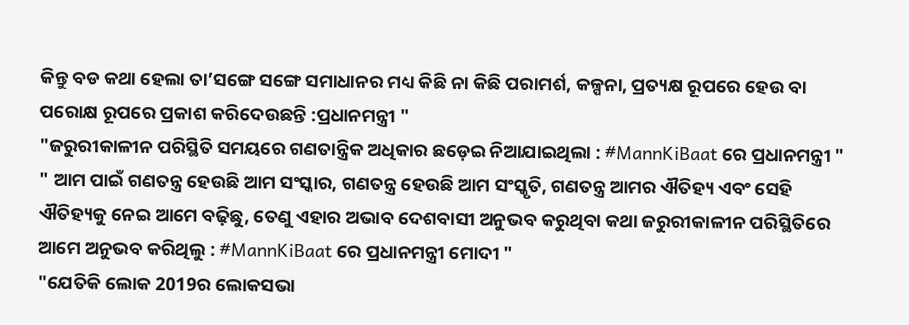କିନ୍ତୁ ବଡ କଥା ହେଲା ତା’ସଙ୍ଗେ ସଙ୍ଗେ ସମାଧାନର ମଧ୍ୟ କିଛି ନା କିଛି ପରାମର୍ଶ, କଳ୍ପନା, ପ୍ରତ୍ୟକ୍ଷ ରୂପରେ ହେଉ ବା ପରୋକ୍ଷ ରୂପରେ ପ୍ରକାଶ କରିଦେଉଛନ୍ତି :ପ୍ରଧାନମନ୍ତ୍ରୀ "
"ଜରୁରୀକାଳୀନ ପରିସ୍ଥିତି ସମୟରେ ଗଣତାନ୍ତ୍ରିକ ଅଧିକାର ଛଡ଼େଇ ନିଆଯାଇଥିଲା : #MannKiBaat ରେ ପ୍ରଧାନମନ୍ତ୍ରୀ "
" ଆମ ପାଇଁ ଗଣତନ୍ତ୍ର ହେଉଛି ଆମ ସଂସ୍କାର, ଗଣତନ୍ତ୍ର ହେଉଛି ଆମ ସଂସ୍କୃତି, ଗଣତନ୍ତ୍ର ଆମର ଐତିହ୍ୟ ଏବଂ ସେହି ଐତିହ୍ୟକୁ ନେଇ ଆମେ ବଢ଼ିଛୁ, ତେଣୁ ଏହାର ଅଭାବ ଦେଶବାସୀ ଅନୁଭବ କରୁଥିବା କଥା ଜରୁରୀକାଳୀନ ପରିସ୍ଥିତିରେ ଆମେ ଅନୁଭବ କରିଥିଲୁ : #MannKiBaat ରେ ପ୍ରଧାନମନ୍ତ୍ରୀ ମୋଦୀ "
"ଯେତିକି ଲୋକ 2019ର ଲୋକସଭା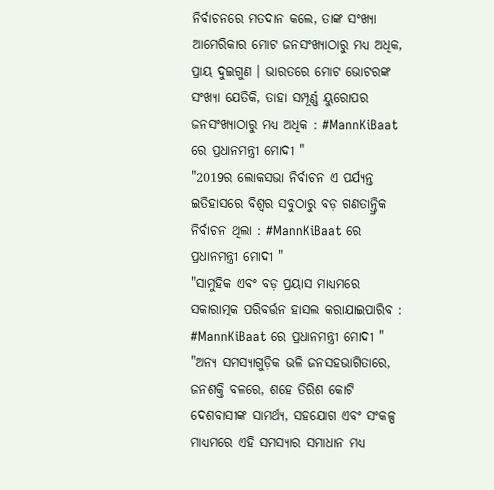ନିର୍ବାଚନରେ ମତଦାନ କଲେ, ତାଙ୍କ ସଂଖ୍ୟା ଆମେରିକାର ମୋଟ ଜନସଂଖ୍ୟାଠାରୁ ମଧ୍ୟ ଅଧିକ, ପ୍ରାୟ ଦୁଇଗୁଣ । ଭାରତରେ ମୋଟ ଭୋଟରଙ୍କ ସଂଖ୍ୟା ଯେତିକି, ତାହା ସମ୍ପୂର୍ଣ୍ଣ ୟୁରୋପର ଜନସଂଖ୍ୟାଠାରୁ ମଧ୍ୟ ଅଧିକ : #MannKiBaat ରେ ପ୍ରଧାନମନ୍ତ୍ରୀ ମୋଦୀ "
"2019ର ଲୋକସଭା ନିର୍ବାଚନ ଏ ପର୍ଯ୍ୟନ୍ତ ଇତିହାସରେ ବିଶ୍ୱର ସବୁଠାରୁ ବଡ଼ ଗଣତାନ୍ତ୍ରିକ ନିର୍ବାଚନ ଥିଲା : #MannKiBaat ରେ ପ୍ରଧାନମନ୍ତ୍ରୀ ମୋଦୀ "
"ସାମୁହିକ ଏବଂ ବଡ଼ ପ୍ରୟାସ ମାଧ୍ୟମରେ ସକାରାତ୍ମକ ପରିବର୍ତ୍ତନ ହାସଲ କରାଯାଇପାରିବ : #MannKiBaat ରେ ପ୍ରଧାନମନ୍ତ୍ରୀ ମୋଦୀ "
"ଅନ୍ୟ ସମସ୍ୟାଗୁଡ଼ିକ ଭଳି ଜନସହଭାଗିତାରେ, ଜନଶକ୍ତି ବଳରେ, ଶହେ ତିରିଶ କୋଟି ଦେଶବାସୀଙ୍କ ସାମର୍ଥ୍ୟ, ସହଯୋଗ ଏବଂ ସଂକଳ୍ପ ମାଧ୍ୟମରେ ଏହି ସମସ୍ୟାର ସମାଧାନ ମଧ୍ୟ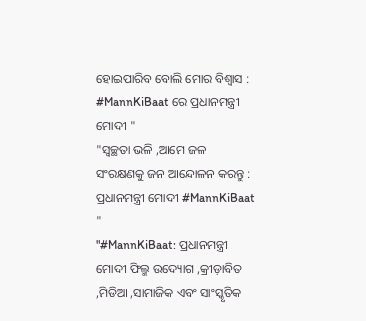ହୋଇପାରିବ ବୋଲି ମୋର ବିଶ୍ୱାସ : #MannKiBaat ରେ ପ୍ରଧାନମନ୍ତ୍ରୀ ମୋଦୀ "
"ସ୍ୱଚ୍ଛତା ଭଳି ,ଆମେ ଜଳ ସଂରକ୍ଷଣକୁ ଜନ ଆନ୍ଦୋଳନ କରନ୍ତୁ : ପ୍ରଧାନମନ୍ତ୍ରୀ ମୋଦୀ #MannKiBaat "
"#MannKiBaat: ପ୍ରଧାନମନ୍ତ୍ରୀ ମୋଦୀ ଫିଲ୍ମ ଉଦ୍ୟୋଗ ,କ୍ରୀଡ଼ାବିତ ,ମିଡିଆ ,ସାମାଜିକ ଏବଂ ସାଂସ୍କୃତିକ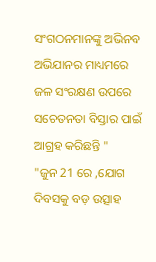ସଂଗଠନମାନଙ୍କୁ ଅଭିନବ ଅଭିଯାନର ମାଧ୍ୟମରେ ଜଳ ସଂରକ୍ଷଣ ଉପରେ ସଚେତନତା ବିସ୍ତାର ପାଇଁ ଆଗ୍ରହ କରିଛନ୍ତି "
"ଜୁନ 21 ରେ ,ଯୋଗ ଦିବସକୁ ବଡ଼ ଉତ୍ସାହ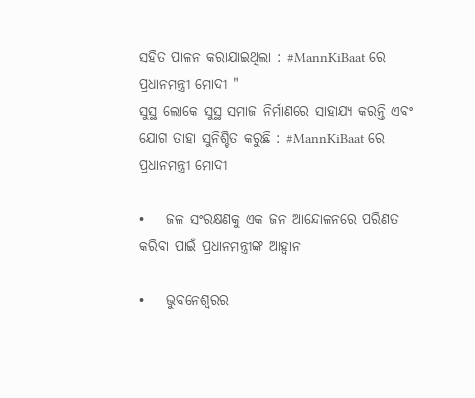ସହିତ ପାଳନ କରାଯାଇଥିଲା : #MannKiBaat ରେ ପ୍ରଧାନମନ୍ତ୍ରୀ ମୋଦୀ "
ସୁସ୍ଥ ଲୋକେ ସୁସ୍ଥ ସମାଜ ନିର୍ମାଣରେ ସାହାଯ୍ୟ କରନ୍ତି ଏବଂ ଯୋଗ ତାହା ସୁନିଶ୍ଚିତ କରୁଛି : #MannKiBaat ରେ ପ୍ରଧାନମନ୍ତ୍ରୀ ମୋଦୀ

•    ଜଳ ସଂରକ୍ଷଣକୁ ଏକ ଜନ ଆନ୍ଦୋଳନରେ ପରିଣତ କରିବା ପାଇଁ ପ୍ରଧାନମନ୍ତ୍ରୀଙ୍କ ଆହ୍ୱାନ

•    ଭୁବନେଶ୍ୱରର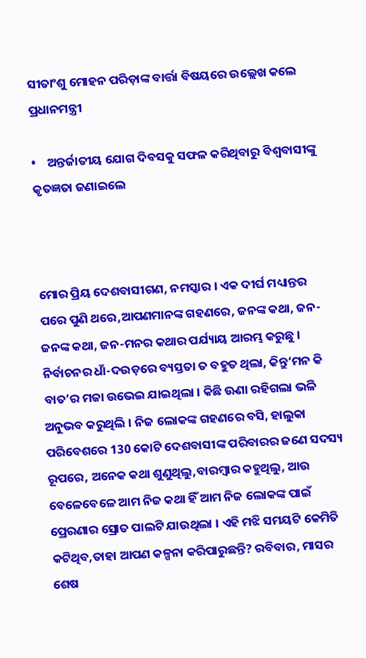ସୀତାଂଶୁ ମୋହନ ପରିଡ଼ାଙ୍କ ବାର୍ତ୍ତା ବିଷୟରେ ଉଲ୍ଲେଖ କଲେ ପ୍ରଧାନମନ୍ତ୍ରୀ

•    ଅନ୍ତର୍ଜାତୀୟ ଯୋଗ ଦିବସକୁ ସଫଳ କରିଥିବାରୁ ବିଶ୍ୱବାସୀଙ୍କୁ କୃତଜ୍ଞତା ଜଣାଇଲେ



ମୋର ପ୍ରିୟ ଦେଶବାସୀଗଣ, ନମସ୍କାର । ଏକ ଦୀର୍ଘ ମଧ୍ୟାନ୍ତର ପରେ ପୁଣି ଥରେ,ଆପଣମାନଙ୍କ ଗହଣରେ, ଜନଙ୍କ କଥା, ଜନ-ଜନଙ୍କ କଥା, ଜନ-ମନର କଥାର ପର୍ଯ୍ୟାୟ ଆରମ୍ଭ କରୁଛୁ । ନିର୍ବାଚନର ଧାଁ-ଦଉଡ଼ରେ ବ୍ୟସ୍ତତା ତ ବହୁତ ଥିଲା, କିନ୍ତୁ‘ମନ କି ବାତ’ର ମଜା ଉଭେଇ ଯାଇଥିଲା । କିଛି ଊଣା ରହିଗଲା ଭଳି ଅନୁଭବ କରୁଥିଲି । ନିଜ ଲୋକଙ୍କ ଗହଣରେ ବସି, ହାଲୁକା ପରିବେଶରେ 130 କୋଟି ଦେଶବାସୀଙ୍କ ପରିବାରର ଜଣେ ସଦସ୍ୟ ରୂପରେ, ଅନେକ କଥା ଶୁଣୁଥିଲୁ,ବାରମ୍ବାର କହୁଥିଲୁ, ଆଉ ବେଳେବେଳେ ଆମ ନିଜ କଥା ହିଁ ଆମ ନିଜ ଲୋକଙ୍କ ପାଇଁ ପ୍ରେରଣାର ସ୍ରୋତ ପାଲଟି ଯାଉଥିଲା । ଏହି ମଝି ସମୟଟି କେମିତି କଟିଥିବ,ତାହା ଆପଣ କଳ୍ପନା କରିପାରୁଛନ୍ତି? ରବିବାର, ମାସର ଶେଷ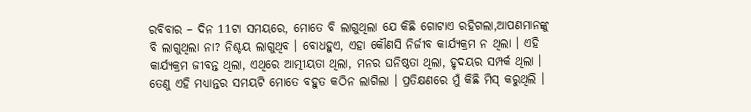ରବିବାର – ଦିନ 11ଟା ସମୟରେ, ମୋତେ ବି ଲାଗୁଥିଲା ଯେ କିଛି ଗୋଟାଏ ରହିଗଲା,ଆପଣମାନଙ୍କୁ ବି ଲାଗୁଥିଲା ନା? ନିଶ୍ଚୟ ଲାଗୁଥିବ । ବୋଧହୁଏ, ଏହା କୌଣସି ନିର୍ଜୀବ କାର୍ଯ୍ୟକ୍ରମ ନ ଥିଲା । ଏହି କାର୍ଯ୍ୟକ୍ରମ ଜୀବନ୍ତ ଥିଲା, ଏଥିରେ ଆତ୍ମୀୟତା ଥିଲା, ମନର ଘନିଷ୍ଠତା ଥିଲା, ହୃଦୟର ସମ୍ପର୍କ ଥିଲା । ତେଣୁ ଏହି ମଧ୍ୟାନ୍ତର ସମୟଟି ମୋତେ ବହୁତ କଠିନ ଲାଗିଲା । ପ୍ରତିକ୍ଷଣରେ ମୁଁ କିଛି ମିସ୍ କରୁଥିଲି ।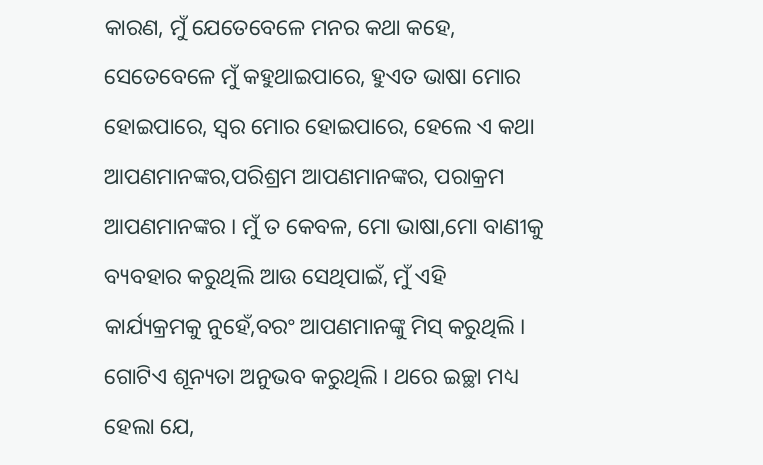କାରଣ, ମୁଁ ଯେତେବେଳେ ମନର କଥା କହେ, ସେତେବେଳେ ମୁଁ କହୁଥାଇପାରେ, ହୁଏତ ଭାଷା ମୋର ହୋଇପାରେ, ସ୍ୱର ମୋର ହୋଇପାରେ, ହେଲେ ଏ କଥା ଆପଣମାନଙ୍କର,ପରିଶ୍ରମ ଆପଣମାନଙ୍କର, ପରାକ୍ରମ ଆପଣମାନଙ୍କର । ମୁଁ ତ କେବଳ, ମୋ ଭାଷା,ମୋ ବାଣୀକୁ ବ୍ୟବହାର କରୁଥିଲି ଆଉ ସେଥିପାଇଁ, ମୁଁ ଏହି କାର୍ଯ୍ୟକ୍ରମକୁ ନୁହେଁ,ବରଂ ଆପଣମାନଙ୍କୁ ମିସ୍ କରୁଥିଲି । ଗୋଟିଏ ଶୂନ୍ୟତା ଅନୁଭବ କରୁଥିଲି । ଥରେ ଇଚ୍ଛା ମଧ୍ୟ ହେଲା ଯେ,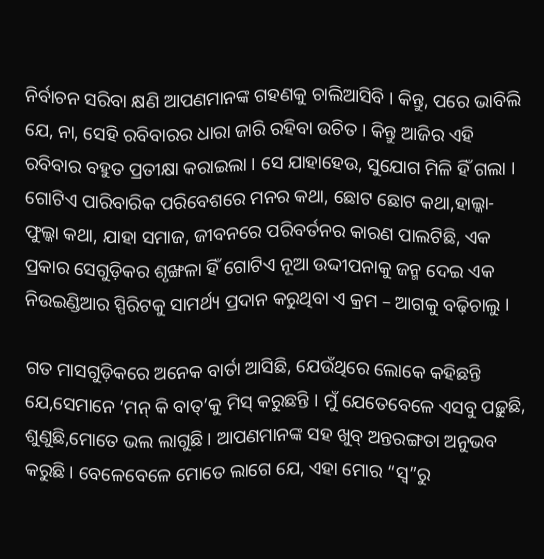ନିର୍ବାଚନ ସରିବା କ୍ଷଣି ଆପଣମାନଙ୍କ ଗହଣକୁ ଚାଲିଆସିବି । କିନ୍ତୁ, ପରେ ଭାବିଲି ଯେ, ନା, ସେହି ରବିବାରର ଧାରା ଜାରି ରହିବା ଉଚିତ । କିନ୍ତୁ ଆଜିର ଏହି ରବିବାର ବହୁତ ପ୍ରତୀକ୍ଷା କରାଇଲା । ସେ ଯାହାହେଉ, ସୁଯୋଗ ମିଳି ହିଁ ଗଲା । ଗୋଟିଏ ପାରିବାରିକ ପରିବେଶରେ ମନର କଥା, ଛୋଟ ଛୋଟ କଥା,ହାଲ୍କା-ଫୁଲ୍କା କଥା, ଯାହା ସମାଜ, ଜୀବନରେ ପରିବର୍ତନର କାରଣ ପାଲଟିଛି, ଏକ ପ୍ରକାର ସେଗୁଡ଼ିକର ଶୃଙ୍ଖଳା ହିଁ ଗୋଟିଏ ନୂଆ ଉଦ୍ଦୀପନାକୁ ଜନ୍ମ ଦେଇ ଏକ ନିଉଇଣ୍ଡିଆର ସ୍ପିରିଟକୁ ସାମର୍ଥ୍ୟ ପ୍ରଦାନ କରୁଥିବା ଏ କ୍ରମ – ଆଗକୁ ବଢ଼ିଚାଲୁ ।

ଗତ ମାସଗୁଡ଼ିକରେ ଅନେକ ବାର୍ତା ଆସିଛି, ଯେଉଁଥିରେ ଲୋକେ କହିଛନ୍ତି ଯେ,ସେମାନେ ‘ମନ୍ କି ବାତ୍’କୁ ମିସ୍ କରୁଛନ୍ତି । ମୁଁ ଯେତେବେଳେ ଏସବୁ ପଢ଼ୁଛି, ଶୁଣୁଛି,ମୋତେ ଭଲ ଲାଗୁଛି । ଆପଣମାନଙ୍କ ସହ ଖୁବ୍ ଅନ୍ତରଙ୍ଗତା ଅନୁଭବ କରୁଛି । ବେଳେବେଳେ ମୋତେ ଲାଗେ ଯେ, ଏହା ମୋର “ସ୍ୱ”ରୁ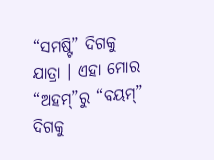“ସମଷ୍ଟି” ଦିଗକୁ ଯାତ୍ରା । ଏହା ମୋର “ଅହମ୍”ରୁ “ବୟମ୍” ଦିଗକୁ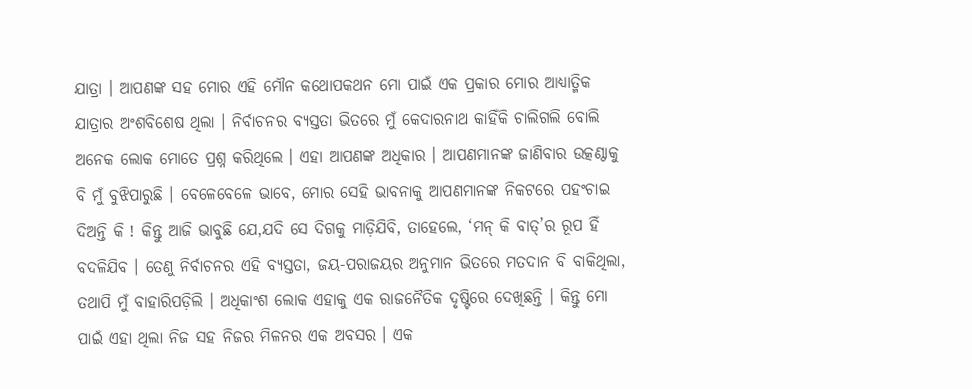ଯାତ୍ରା । ଆପଣଙ୍କ ସହ ମୋର ଏହି ମୌନ କଥୋପକଥନ ମୋ ପାଇଁ ଏକ ପ୍ରକାର ମୋର ଆଧ୍ୟାତ୍ମିକ ଯାତ୍ରାର ଅଂଶବିଶେଷ ଥିଲା । ନିର୍ବାଚନର ବ୍ୟସ୍ତତା ଭିତରେ ମୁଁ କେଦାରନାଥ କାହିଁକି ଚାଲିଗଲି ବୋଲି ଅନେକ ଲୋକ ମୋତେ ପ୍ରଶ୍ନ କରିଥିଲେ । ଏହା ଆପଣଙ୍କ ଅଧିକାର । ଆପଣମାନଙ୍କ ଜାଣିବାର ଉତ୍କଣ୍ଠାକୁ ବି ମୁଁ ବୁଝିପାରୁଛି । ବେଳେବେଳେ ଭାବେ, ମୋର ସେହି ଭାବନାକୁ ଆପଣମାନଙ୍କ ନିକଟରେ ପହଂଚାଇ ଦିଅନ୍ତି କି ! କିନ୍ତୁ ଆଜି ଭାବୁଛି ଯେ,ଯଦି ସେ ଦିଗକୁ ମାଡ଼ିଯିବି, ତାହେଲେ, ‘ମନ୍ କି ବାତ୍’ର ରୂପ ହିଁ ବଦଳିଯିବ । ତେଣୁ ନିର୍ବାଚନର ଏହି ବ୍ୟସ୍ତତା, ଜୟ-ପରାଜୟର ଅନୁମାନ ଭିତରେ ମତଦାନ ବି ବାକିଥିଲା, ତଥାପି ମୁଁ ବାହାରିପଡ଼ିଲି । ଅଧିକାଂଶ ଲୋକ ଏହାକୁ ଏକ ରାଜନୈତିକ ଦୃଷ୍ଟିରେ ଦେଖିଛନ୍ତି । କିନ୍ତୁ ମୋ ପାଇଁ ଏହା ଥିଲା ନିଜ ସହ ନିଜର ମିଳନର ଏକ ଅବସର । ଏକ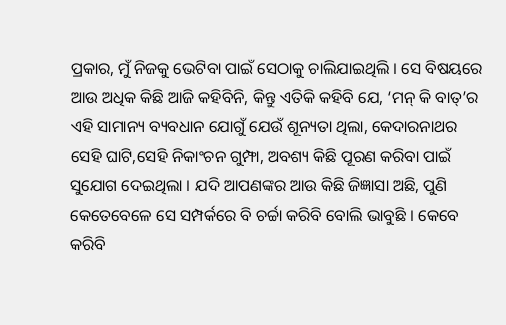ପ୍ରକାର, ମୁଁ ନିଜକୁ ଭେଟିବା ପାଇଁ ସେଠାକୁ ଚାଲିଯାଇଥିଲି । ସେ ବିଷୟରେ ଆଉ ଅଧିକ କିଛି ଆଜି କହିବିନି, କିନ୍ତୁ ଏତିକି କହିବି ଯେ, ‘ମନ୍ କି ବାତ୍’ର ଏହି ସାମାନ୍ୟ ବ୍ୟବଧାନ ଯୋଗୁଁ ଯେଉଁ ଶୂନ୍ୟତା ଥିଲା, କେଦାରନାଥର ସେହି ଘାଟି,ସେହି ନିକାଂଚନ ଗୁମ୍ଫା, ଅବଶ୍ୟ କିଛି ପୂରଣ କରିବା ପାଇଁ ସୁଯୋଗ ଦେଇଥିଲା । ଯଦି ଆପଣଙ୍କର ଆଉ କିଛି ଜିଜ୍ଞାସା ଅଛି, ପୁଣି କେତେବେଳେ ସେ ସମ୍ପର୍କରେ ବି ଚର୍ଚ୍ଚା କରିବି ବୋଲି ଭାବୁଛି । କେବେ କରିବି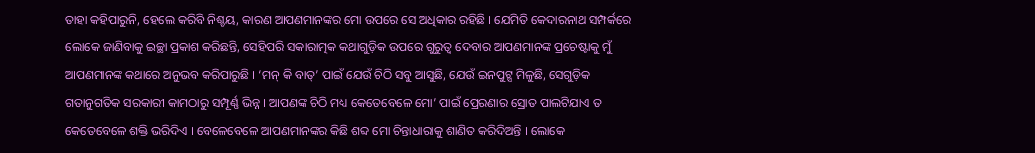ତାହା କହିପାରୁନି, ହେଲେ କରିବି ନିଶ୍ଚୟ, କାରଣ ଆପଣମାନଙ୍କର ମୋ ଉପରେ ସେ ଅଧିକାର ରହିଛି । ଯେମିତି କେଦାରନାଥ ସମ୍ପର୍କରେ ଲୋକେ ଜାଣିବାକୁ ଇଚ୍ଛା ପ୍ରକାଶ କରିଛନ୍ତି, ସେହିପରି ସକାରାତ୍ମକ କଥାଗୁଡ଼ିକ ଉପରେ ଗୁରୁତ୍ୱ ଦେବାର ଆପଣମାନଙ୍କ ପ୍ରଚେଷ୍ଟାକୁ ମୁଁ ଆପଣମାନଙ୍କ କଥାରେ ଅନୁଭବ କରିପାରୁଛି । ‘ମନ୍ କି ବାତ୍’ ପାଇଁ ଯେଉଁ ଚିଠି ସବୁ ଆସୁଛି, ଯେଉଁ ଇନପୁଟ୍ସ ମିଳୁଛି, ସେଗୁଡ଼ିକ ଗତାନୁଗତିକ ସରକାରୀ କାମଠାରୁ ସମ୍ପୂର୍ଣ୍ଣ ଭିନ୍ନ । ଆପଣଙ୍କ ଚିଠି ମଧ୍ୟ କେତେବେଳେ ମୋ’ ପାଇଁ ପ୍ରେରଣାର ସ୍ରୋତ ପାଲଟିଯାଏ ତ କେତେବେଳେ ଶକ୍ତି ଭରିଦିଏ । ବେଳେବେଳେ ଆପଣମାନଙ୍କର କିଛି ଶବ୍ଦ ମୋ ଚିନ୍ତାଧାରାକୁ ଶାଣିତ କରିଦିଅନ୍ତି । ଲୋକେ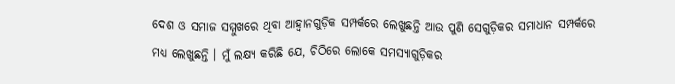ଦେଶ ଓ ସମାଜ ସମ୍ମୁଖରେ ଥିବା ଆହ୍ୱାନଗୁଡ଼ିକ ସମ୍ପର୍କରେ ଲେଖୁଛନ୍ତି ଆଉ ପୁଣି ସେଗୁଡ଼ିକର ସମାଧାନ ସମ୍ପର୍କରେ ମଧ୍ୟ ଲେଖୁଛନ୍ତି । ମୁଁ ଲକ୍ଷ୍ୟ କରିଛି ଯେ, ଚିଠିରେ ଲୋକେ ସମସ୍ୟାଗୁଡ଼ିକର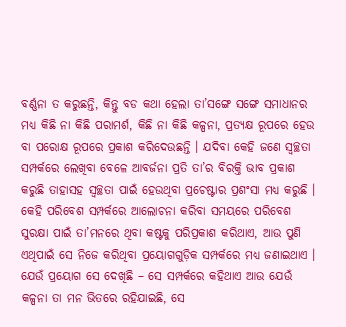ବର୍ଣ୍ଣନା ତ କରୁଛନ୍ତି, କିନ୍ତୁ ବଡ କଥା ହେଲା ତା’ସଙ୍ଗେ ସଙ୍ଗେ ସମାଧାନର ମଧ୍ୟ କିଛି ନା କିଛି ପରାମର୍ଶ, କିଛି ନା କିଛି କଳ୍ପନା, ପ୍ରତ୍ୟକ୍ଷ ରୂପରେ ହେଉ ବା ପରୋକ୍ଷ ରୂପରେ ପ୍ରକାଶ କରିଦେଉଛନ୍ତି । ଯଦିବା କେହି ଜଣେ ସ୍ୱଚ୍ଛତା ସମ୍ପର୍କରେ ଲେଖିବା ବେଳେ ଆବର୍ଜନା ପ୍ରତି ତା’ର ବିରକ୍ତି ଭାବ ପ୍ରକାଶ କରୁଛି ତାହାସହ ସ୍ୱଚ୍ଛତା ପାଇଁ ହେଉଥିବା ପ୍ରଚେଷ୍ଟାର ପ୍ରଶଂସା ମଧ୍ୟ କରୁଛି । କେହି ପରିବେଶ ସମ୍ପର୍କରେ ଆଲୋଚନା କରିବା ସମୟରେ ପରିବେଶ ସୁରକ୍ଷା ପାଇଁ ତା’ମନରେ ଥିବା କଷ୍ଟକୁ ପରିପ୍ରକାଶ କରିଥାଏ, ଆଉ ପୁଣି ଏଥିପାଇଁ ସେ ନିଜେ କରିଥିବା ପ୍ରୟୋଗଗୁଡ଼ିକ ସମ୍ପର୍କରେ ମଧ୍ୟ ଜଣାଇଥାଏ । ଯେଉଁ ପ୍ରୟୋଗ ସେ ଦେଖିଛି – ସେ ସମ୍ପର୍କରେ କହିଥାଏ ଆଉ ଯେଉଁ କଳ୍ପନା ତା ମନ ଭିତରେ ରହିଯାଇଛି, ସେ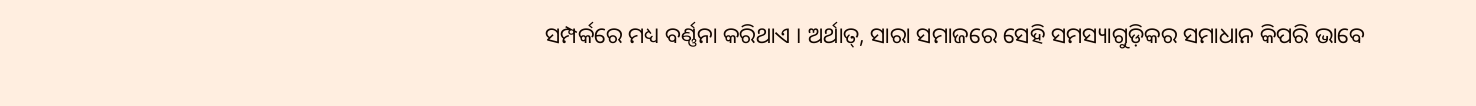ସମ୍ପର୍କରେ ମଧ୍ୟ ବର୍ଣ୍ଣନା କରିଥାଏ । ଅର୍ଥାତ୍, ସାରା ସମାଜରେ ସେହି ସମସ୍ୟାଗୁଡ଼ିକର ସମାଧାନ କିପରି ଭାବେ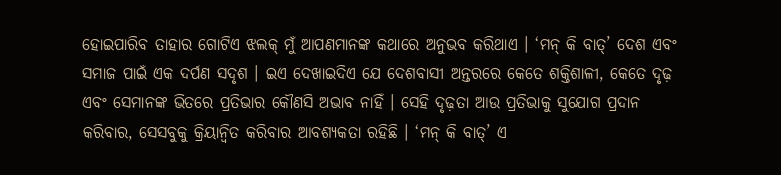ହୋଇପାରିବ ତାହାର ଗୋଟିଏ ଝଲକ୍ ମୁଁ ଆପଣମାନଙ୍କ କଥାରେ ଅନୁଭବ କରିଥାଏ । ‘ମନ୍ କି ବାତ୍’ ଦେଶ ଏବଂ ସମାଜ ପାଇଁ ଏକ ଦର୍ପଣ ସଦୃଶ । ଇଏ ଦେଖାଇଦିଏ ଯେ ଦେଶବାସୀ ଅନ୍ତରରେ କେତେ ଶକ୍ତିଶାଳୀ, କେତେ ଦୃଢ଼ ଏବଂ ସେମାନଙ୍କ ଭିତରେ ପ୍ରତିଭାର କୌଣସି ଅଭାବ ନାହିଁ । ସେହି ଦୃଢ଼ତା ଆଉ ପ୍ରତିଭାକୁ ସୁଯୋଗ ପ୍ରଦାନ କରିବାର, ସେସବୁକୁ କ୍ରିୟାନ୍ୱିତ କରିବାର ଆବଶ୍ୟକତା ରହିଛି । ‘ମନ୍ କି ବାତ୍’ ଏ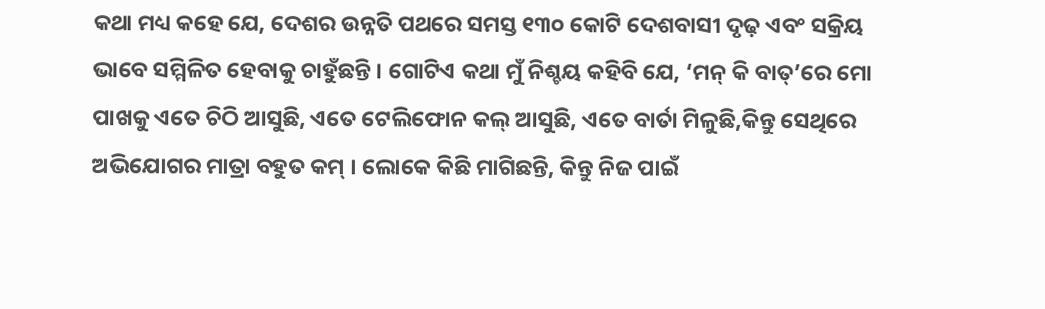କଥା ମଧ୍ୟ କହେ ଯେ, ଦେଶର ଉନ୍ନତି ପଥରେ ସମସ୍ତ ୧୩୦ କୋଟି ଦେଶବାସୀ ଦୃଢ଼ ଏବଂ ସକ୍ରିୟ ଭାବେ ସମ୍ମିଳିତ ହେବାକୁ ଚାହୁଁଛନ୍ତି । ଗୋଟିଏ କଥା ମୁଁ ନିଶ୍ଚୟ କହିବି ଯେ, ‘ମନ୍ କି ବାତ୍’ରେ ମୋ ପାଖକୁ ଏତେ ଚିଠି ଆସୁଛି, ଏତେ ଟେଲିଫୋନ କଲ୍ ଆସୁଛି, ଏତେ ବାର୍ତା ମିଳୁଛି,କିନ୍ତୁ ସେଥିରେ ଅଭିଯୋଗର ମାତ୍ରା ବହୁତ କମ୍ । ଲୋକେ କିଛି ମାଗିଛନ୍ତି, କିନ୍ତୁ ନିଜ ପାଇଁ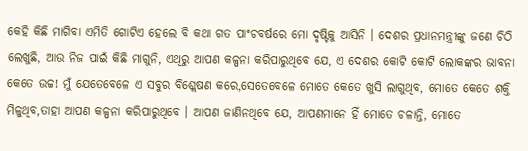କେହି କିଛି ମାଗିବା ଏମିତି ଗୋଟିଏ ହେଲେ ବି କଥା ଗତ ପାଂଚବର୍ଷରେ ମୋ ଦୃଷ୍ଟିକୁ ଆସିନି । ଦେଶର ପ୍ରଧାନମନ୍ତ୍ରୀଙ୍କୁ ଜଣେ ଚିଠି ଲେଖୁଛି, ଆଉ ନିଜ ପାଇଁ କିଛି ମାଗୁନି, ଏଥିରୁ ଆପଣ କଳ୍ପନା କରିପାରୁଥିବେ ଯେ, ଏ ଦେଶର କୋଟି କୋଟି ଲୋକଙ୍କର ଭାବନା କେତେ ଉଚ୍ଚ! ମୁଁ ଯେତେବେଳେ ଏ ସବୁର ବିଶ୍ଲେଷଣ କରେ,ସେତେବେଳେ ମୋତେ କେତେ ଖୁସି ଲାଗୁଥିବ, ମୋତେ କେତେ ଶକ୍ତି ମିଳୁଥିବ,ତାହା ଆପଣ କଳ୍ପନା କରିପାରୁଥିବେ । ଆପଣ ଜାଣିନଥିବେ ଯେ, ଆପଣମାନେ ହିଁ ମୋତେ ଚଳାନ୍ତି, ମୋତେ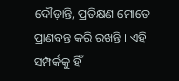ଦୌଡ଼ାନ୍ତି, ପ୍ରତିକ୍ଷଣ ମୋତେ ପ୍ରାଣବନ୍ତ କରି ରଖନ୍ତି । ଏହି ସମ୍ପର୍କକୁ ହିଁ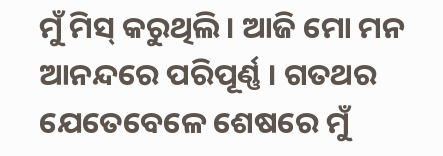ମୁଁ ମିସ୍ କରୁଥିଲି । ଆଜି ମୋ ମନ ଆନନ୍ଦରେ ପରିପୂର୍ଣ୍ଣ । ଗତଥର ଯେତେବେଳେ ଶେଷରେ ମୁଁ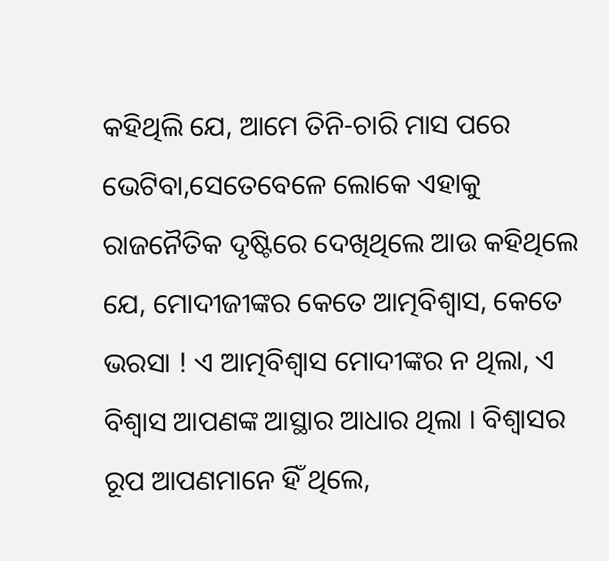କହିଥିଲି ଯେ, ଆମେ ତିନି-ଚାରି ମାସ ପରେ ଭେଟିବା,ସେତେବେଳେ ଲୋକେ ଏହାକୁ ରାଜନୈତିକ ଦୃଷ୍ଟିରେ ଦେଖିଥିଲେ ଆଉ କହିଥିଲେ ଯେ, ମୋଦୀଜୀଙ୍କର କେତେ ଆତ୍ମବିଶ୍ୱାସ, କେତେ ଭରସା ! ଏ ଆତ୍ମବିଶ୍ୱାସ ମୋଦୀଙ୍କର ନ ଥିଲା, ଏ ବିଶ୍ୱାସ ଆପଣଙ୍କ ଆସ୍ଥାର ଆଧାର ଥିଲା । ବିଶ୍ୱାସର ରୂପ ଆପଣମାନେ ହିଁ ଥିଲେ,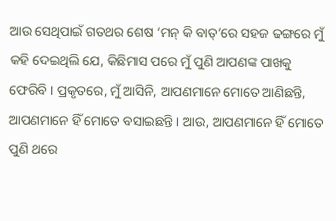ଆଉ ସେଥିପାଇଁ ଗତଥର ଶେଷ ‘ମନ୍ କି ବାତ୍’ରେ ସହଜ ଢଙ୍ଗରେ ମୁଁ କହି ଦେଇଥିଲି ଯେ, କିଛିମାସ ପରେ ମୁଁ ପୁଣି ଆପଣଙ୍କ ପାଖକୁ ଫେରିବି । ପ୍ରକୃତରେ, ମୁଁ ଆସିନି, ଆପଣମାନେ ମୋତେ ଆଣିଛନ୍ତି, ଆପଣମାନେ ହିଁ ମୋତେ ବସାଇଛନ୍ତି । ଆଉ, ଆପଣମାନେ ହିଁ ମୋତେ ପୁଣି ଥରେ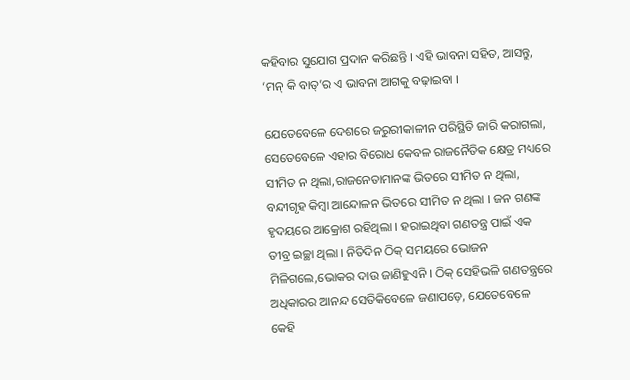କହିବାର ସୁଯୋଗ ପ୍ରଦାନ କରିଛନ୍ତି । ଏହି ଭାବନା ସହିତ, ଆସନ୍ତୁ, ‘ମନ୍ କି ବାତ୍’ର ଏ ଭାବନା ଆଗକୁ ବଢ଼ାଇବା ।

ଯେତେବେଳେ ଦେଶରେ ଜରୁରୀକାଳୀନ ପରିସ୍ଥିତି ଜାରି କରାଗଲା, ସେତେବେଳେ ଏହାର ବିରୋଧ କେବଳ ରାଜନୈତିକ କ୍ଷେତ୍ର ମଧ୍ୟରେ ସୀମିତ ନ ଥିଲା,ରାଜନେତାମାନଙ୍କ ଭିତରେ ସୀମିତ ନ ଥିଲା, ବନ୍ଦୀଗୃହ କିମ୍ବା ଆନ୍ଦୋଳନ ଭିତରେ ସୀମିତ ନ ଥିଲା । ଜନ ଗଣଙ୍କ ହୃଦୟରେ ଆକ୍ରୋଶ ରହିଥିଲା । ହରାଇଥିବା ଗଣତନ୍ତ୍ର ପାଇଁ ଏକ ତୀବ୍ର ଇଚ୍ଛା ଥିଲା । ନିତିଦିନ ଠିକ୍ ସମୟରେ ଭୋଜନ ମିଳିଗଲେ,ଭୋକର ଦାଉ ଜାଣିହୁଏନି । ଠିକ୍ ସେହିଭଳି ଗଣତନ୍ତ୍ରରେ ଅଧିକାରର ଆନନ୍ଦ ସେତିକିବେଳେ ଜଣାପଡ଼େ, ଯେତେବେଳେ କେହି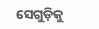ସେଗୁଡ଼ିକୁ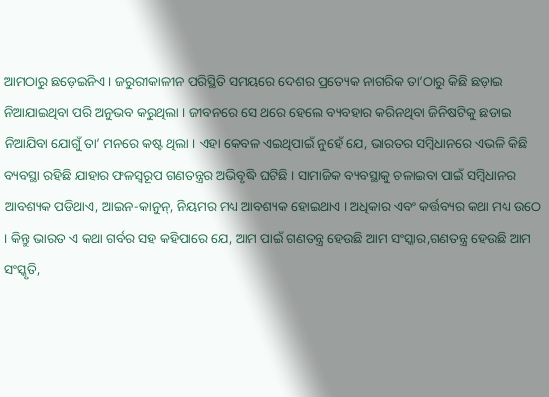ଆମଠାରୁ ଛଡ଼େଇନିଏ । ଜରୁରୀକାଳୀନ ପରିସ୍ଥିତି ସମୟରେ ଦେଶର ପ୍ରତ୍ୟେକ ନାଗରିକ ତା’ଠାରୁ କିଛି ଛଡ଼ାଇ ନିଆଯାଇଥିବା ପରି ଅନୁଭବ କରୁଥିଲା । ଜୀବନରେ ସେ ଥରେ ହେଲେ ବ୍ୟବହାର କରିନଥିବା ଜିନିଷଟିକୁ ଛଡାଇ ନିଆଯିବା ଯୋଗୁଁ ତା’ ମନରେ କଷ୍ଟ ଥିଲା । ଏହା କେବଳ ଏଇଥିପାଇଁ ନୁହେଁ ଯେ, ଭାରତର ସମ୍ବିଧାନରେ ଏଭଳି କିଛି ବ୍ୟବସ୍ଥା ରହିଛି ଯାହାର ଫଳସ୍ୱରୂପ ଗଣତନ୍ତ୍ରର ଅଭିବୃଦ୍ଧି ଘଟିଛି । ସାମାଜିକ ବ୍ୟବସ୍ଥାକୁ ଚଳାଇବା ପାଇଁ ସମ୍ବିଧାନର ଆବଶ୍ୟକ ପଡିଥାଏ, ଆଇନ-କାନୁନ୍, ନିୟମର ମଧ୍ୟ ଆବଶ୍ୟକ ହୋଇଥାଏ । ଅଧିକାର ଏବଂ କର୍ତ୍ତବ୍ୟର କଥା ମଧ୍ୟ ଉଠେ । କିନ୍ତୁ ଭାରତ ଏ କଥା ଗର୍ବର ସହ କହିପାରେ ଯେ, ଆମ ପାଇଁ ଗଣତନ୍ତ୍ର ହେଉଛି ଆମ ସଂସ୍କାର,ଗଣତନ୍ତ୍ର ହେଉଛି ଆମ ସଂସ୍କୃତି,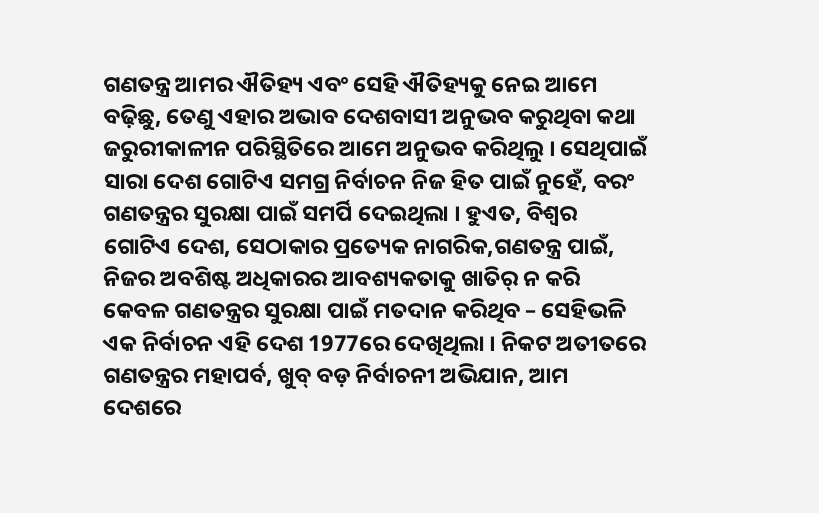ଗଣତନ୍ତ୍ର ଆମର ଐତିହ୍ୟ ଏବଂ ସେହି ଐତିହ୍ୟକୁ ନେଇ ଆମେ ବଢ଼ିଛୁ, ତେଣୁ ଏହାର ଅଭାବ ଦେଶବାସୀ ଅନୁଭବ କରୁଥିବା କଥା ଜରୁରୀକାଳୀନ ପରିସ୍ଥିତିରେ ଆମେ ଅନୁଭବ କରିଥିଲୁ । ସେଥିପାଇଁ ସାରା ଦେଶ ଗୋଟିଏ ସମଗ୍ର ନିର୍ବାଚନ ନିଜ ହିତ ପାଇଁ ନୁହେଁ, ବରଂ ଗଣତନ୍ତ୍ରର ସୁରକ୍ଷା ପାଇଁ ସମର୍ପି ଦେଇଥିଲା । ହୁଏତ, ବିଶ୍ୱର ଗୋଟିଏ ଦେଶ, ସେଠାକାର ପ୍ରତ୍ୟେକ ନାଗରିକ,ଗଣତନ୍ତ୍ର ପାଇଁ, ନିଜର ଅବଶିଷ୍ଟ ଅଧିକାରର ଆବଶ୍ୟକତାକୁ ଖାତିର୍ ନ କରି କେବଳ ଗଣତନ୍ତ୍ରର ସୁରକ୍ଷା ପାଇଁ ମତଦାନ କରିଥିବ – ସେହିଭଳି ଏକ ନିର୍ବାଚନ ଏହି ଦେଶ 1977ରେ ଦେଖିଥିଲା । ନିକଟ ଅତୀତରେ ଗଣତନ୍ତ୍ରର ମହାପର୍ବ, ଖୁବ୍ ବଡ଼ ନିର୍ବାଚନୀ ଅଭିଯାନ, ଆମ ଦେଶରେ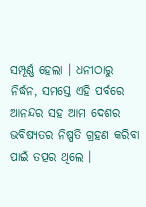ସମ୍ପୂର୍ଣ୍ଣ ହେଲା । ଧନୀଠାରୁ ନିର୍ଦ୍ଧନ, ସମସ୍ତେ ଏହି ପର୍ବରେ ଆନନ୍ଦର ସହ ଆମ ଦେଶର ଭବିଷ୍ୟତର ନିଷ୍ପତି ଗ୍ରହଣ କରିବା ପାଇଁ ତତ୍ପର ଥିଲେ ।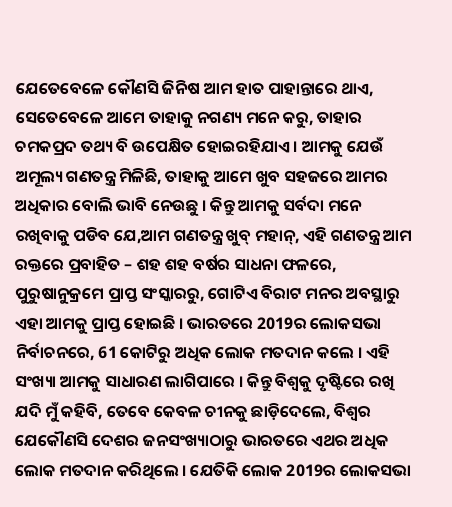ଯେତେବେଳେ କୌଣସି ଜିନିଷ ଆମ ହାତ ପାହାନ୍ତାରେ ଥାଏ, ସେତେବେଳେ ଆମେ ତାହାକୁ ନଗଣ୍ୟ ମନେ କରୁ, ତାହାର ଚମକପ୍ରଦ ତଥ୍ୟ ବି ଉପେକ୍ଷିତ ହୋଇରହିଯାଏ । ଆମକୁ ଯେଉଁ ଅମୂଲ୍ୟ ଗଣତନ୍ତ୍ର ମିଳିଛି, ତାହାକୁ ଆମେ ଖୁବ ସହଜରେ ଆମର ଅଧିକାର ବୋଲି ଭାବି ନେଉଛୁ । କିନ୍ତୁ ଆମକୁ ସର୍ବଦା ମନେ ରଖିବାକୁ ପଡିବ ଯେ,ଆମ ଗଣତନ୍ତ୍ର ଖୁବ୍ ମହାନ୍, ଏହି ଗଣତନ୍ତ୍ର ଆମ ରକ୍ତରେ ପ୍ରବାହିତ – ଶହ ଶହ ବର୍ଷର ସାଧନା ଫଳରେ, ପୁରୁଷାନୁକ୍ରମେ ପ୍ରାପ୍ତ ସଂସ୍କାରରୁ, ଗୋଟିଏ ବିରାଟ ମନର ଅବସ୍ଥାରୁ ଏହା ଆମକୁ ପ୍ରାପ୍ତ ହୋଇଛି । ଭାରତରେ 2019ର ଲୋକସଭା ନିର୍ବାଚନରେ, 61 କୋଟିରୁ ଅଧିକ ଲୋକ ମତଦାନ କଲେ । ଏହି ସଂଖ୍ୟା ଆମକୁ ସାଧାରଣ ଲାଗିପାରେ । କିନ୍ତୁ ବିଶ୍ୱକୁ ଦୃଷ୍ଟିରେ ରଖି ଯଦି ମୁଁ କହିବି, ତେବେ କେବଳ ଚୀନକୁ ଛାଡ଼ିଦେଲେ, ବିଶ୍ୱର ଯେକୌଣସି ଦେଶର ଜନସଂଖ୍ୟାଠାରୁ ଭାରତରେ ଏଥର ଅଧିକ ଲୋକ ମତଦାନ କରିଥିଲେ । ଯେତିକି ଲୋକ 2019ର ଲୋକସଭା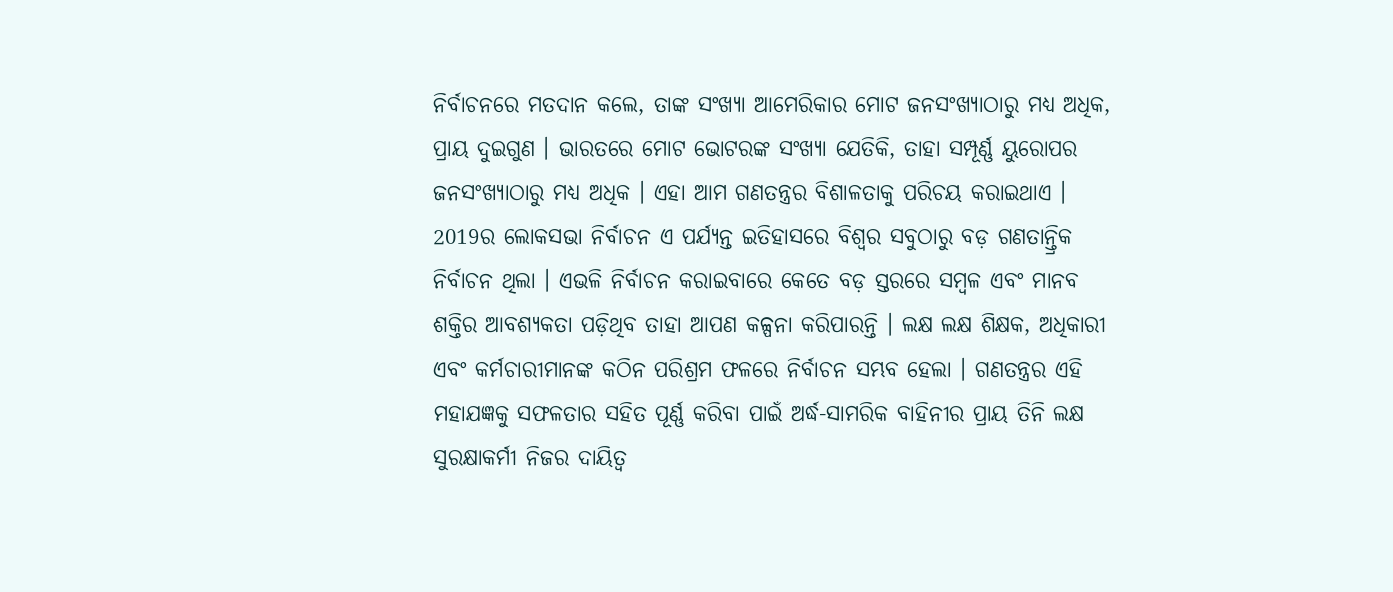ନିର୍ବାଚନରେ ମତଦାନ କଲେ, ତାଙ୍କ ସଂଖ୍ୟା ଆମେରିକାର ମୋଟ ଜନସଂଖ୍ୟାଠାରୁ ମଧ୍ୟ ଅଧିକ, ପ୍ରାୟ ଦୁଇଗୁଣ । ଭାରତରେ ମୋଟ ଭୋଟରଙ୍କ ସଂଖ୍ୟା ଯେତିକି, ତାହା ସମ୍ପୂର୍ଣ୍ଣ ୟୁରୋପର ଜନସଂଖ୍ୟାଠାରୁ ମଧ୍ୟ ଅଧିକ । ଏହା ଆମ ଗଣତନ୍ତ୍ରର ବିଶାଳତାକୁ ପରିଚୟ କରାଇଥାଏ । 2019ର ଲୋକସଭା ନିର୍ବାଚନ ଏ ପର୍ଯ୍ୟନ୍ତ ଇତିହାସରେ ବିଶ୍ୱର ସବୁଠାରୁ ବଡ଼ ଗଣତାନ୍ତ୍ରିକ ନିର୍ବାଚନ ଥିଲା । ଏଭଳି ନିର୍ବାଚନ କରାଇବାରେ କେତେ ବଡ଼ ସ୍ତରରେ ସମ୍ବଳ ଏବଂ ମାନବ ଶକ୍ତିର ଆବଶ୍ୟକତା ପଡ଼ିଥିବ ତାହା ଆପଣ କଳ୍ପନା କରିପାରନ୍ତି । ଲକ୍ଷ ଲକ୍ଷ ଶିକ୍ଷକ, ଅଧିକାରୀ ଏବଂ କର୍ମଚାରୀମାନଙ୍କ କଠିନ ପରିଶ୍ରମ ଫଳରେ ନିର୍ବାଚନ ସମ୍ଭବ ହେଲା । ଗଣତନ୍ତ୍ରର ଏହି ମହାଯଜ୍ଞକୁ ସଫଳତାର ସହିତ ପୂର୍ଣ୍ଣ କରିବା ପାଇଁ ଅର୍ଦ୍ଧ-ସାମରିକ ବାହିନୀର ପ୍ରାୟ ତିନି ଲକ୍ଷ ସୁରକ୍ଷାକର୍ମୀ ନିଜର ଦାୟିତ୍ୱ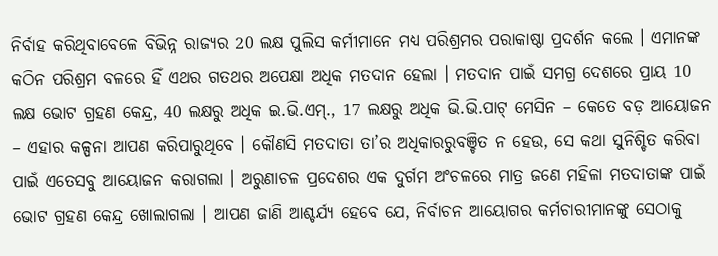ନିର୍ବାହ କରିଥିବାବେଳେ ବିଭିନ୍ନ ରାଜ୍ୟର 20 ଲକ୍ଷ ପୁଲିସ କର୍ମୀମାନେ ମଧ୍ୟ ପରିଶ୍ରମର ପରାକାଷ୍ଠା ପ୍ରଦର୍ଶନ କଲେ । ଏମାନଙ୍କ କଠିନ ପରିଶ୍ରମ ବଳରେ ହିଁ ଏଥର ଗତଥର ଅପେକ୍ଷା ଅଧିକ ମତଦାନ ହେଲା । ମତଦାନ ପାଇଁ ସମଗ୍ର ଦେଶରେ ପ୍ରାୟ 10 ଲକ୍ଷ ଭୋଟ ଗ୍ରହଣ କେନ୍ଦ୍ର, 40 ଲକ୍ଷରୁ ଅଧିକ ଇ.ଭି.ଏମ୍., 17 ଲକ୍ଷରୁ ଅଧିକ ଭି.ଭି.ପାଟ୍ ମେସିନ – କେତେ ବଡ଼ ଆୟୋଜନ – ଏହାର କଳ୍ପନା ଆପଣ କରିପାରୁଥିବେ । କୌଣସି ମତଦାତା ତା’ର ଅଧିକାରରୁବଞ୍ଚିତ ନ ହେଉ, ସେ କଥା ସୁନିଶ୍ଚିତ କରିବା ପାଇଁ ଏତେସବୁ ଆୟୋଜନ କରାଗଲା । ଅରୁଣାଚଳ ପ୍ରଦେଶର ଏକ ଦୁର୍ଗମ ଅଂଚଳରେ ମାତ୍ର ଜଣେ ମହିଳା ମତଦାତାଙ୍କ ପାଇଁ ଭୋଟ ଗ୍ରହଣ କେନ୍ଦ୍ର ଖୋଲାଗଲା । ଆପଣ ଜାଣି ଆଶ୍ଚର୍ଯ୍ୟ ହେବେ ଯେ, ନିର୍ବାଚନ ଆୟୋଗର କର୍ମଚାରୀମାନଙ୍କୁ ସେଠାକୁ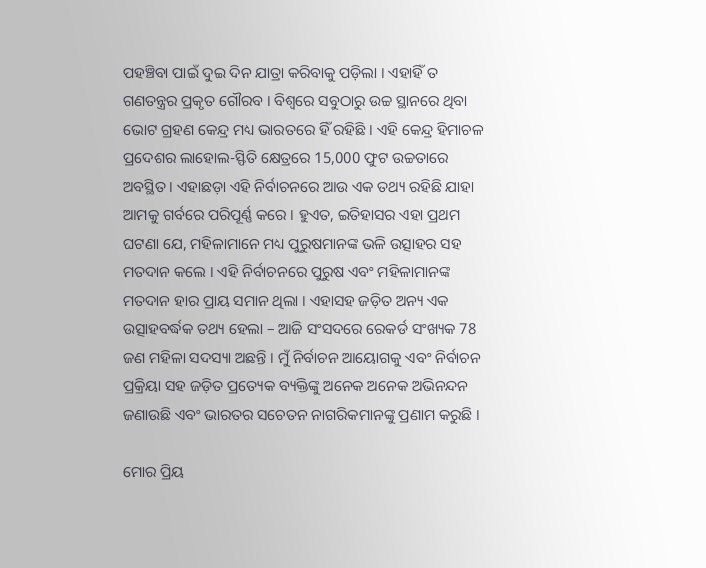ପହଞ୍ଚିବା ପାଇଁ ଦୁଇ ଦିନ ଯାତ୍ରା କରିବାକୁ ପଡ଼ିଲା । ଏହାହିଁ ତ ଗଣତନ୍ତ୍ରର ପ୍ରକୃତ ଗୌରବ । ବିଶ୍ୱରେ ସବୁଠାରୁ ଉଚ୍ଚ ସ୍ଥାନରେ ଥିବା ଭୋଟ ଗ୍ରହଣ କେନ୍ଦ୍ର ମଧ୍ୟ ଭାରତରେ ହିଁ ରହିଛି । ଏହି କେନ୍ଦ୍ର ହିମାଚଳ ପ୍ରଦେଶର ଲାହୋଲ-ସ୍ଫିତି କ୍ଷେତ୍ରରେ 15,000 ଫୁଟ ଉଚ୍ଚତାରେ ଅବସ୍ଥିତ । ଏହାଛଡ଼ା ଏହି ନିର୍ବାଚନରେ ଆଉ ଏକ ତଥ୍ୟ ରହିଛି ଯାହା ଆମକୁ ଗର୍ବରେ ପରିପୂର୍ଣ୍ଣ କରେ । ହୁଏତ, ଇତିହାସର ଏହା ପ୍ରଥମ ଘଟଣା ଯେ, ମହିଳାମାନେ ମଧ୍ୟ ପୁରୁଷମାନଙ୍କ ଭଳି ଉତ୍ସାହର ସହ ମତଦାନ କଲେ । ଏହି ନିର୍ବାଚନରେ ପୁରୁଷ ଏବଂ ମହିଳାମାନଙ୍କ ମତଦାନ ହାର ପ୍ରାୟ ସମାନ ଥିଲା । ଏହାସହ ଜଡ଼ିତ ଅନ୍ୟ ଏକ ଉତ୍ସାହବର୍ଦ୍ଧକ ତଥ୍ୟ ହେଲା – ଆଜି ସଂସଦରେ ରେକର୍ଡ ସଂଖ୍ୟକ 78 ଜଣ ମହିଳା ସଦସ୍ୟା ଅଛନ୍ତି । ମୁଁ ନିର୍ବାଚନ ଆୟୋଗକୁ ଏବଂ ନିର୍ବାଚନ ପ୍ରକ୍ରିୟା ସହ ଜଡ଼ିତ ପ୍ରତ୍ୟେକ ବ୍ୟକ୍ତିଙ୍କୁ ଅନେକ ଅନେକ ଅଭିନନ୍ଦନ ଜଣାଉଛି ଏବଂ ଭାରତର ସଚେତନ ନାଗରିକମାନଙ୍କୁ ପ୍ରଣାମ କରୁଛି ।

ମୋର ପ୍ରିୟ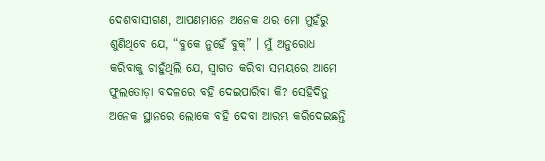ଦେଶବାସୀଗଣ, ଆପଣମାନେ ଅନେକ ଥର ମୋ ମୁହଁରୁ ଶୁଣିଥିବେ ଯେ, “ବୁକେ ନୁହେଁ ବୁକ୍” । ମୁଁ ଅନୁରୋଧ କରିବାକୁ ଚାହୁଁଥିଲି ଯେ, ସ୍ୱାଗତ କରିବା ସମୟରେ ଆମେ ଫୁଲତୋଡ଼ା ବଦଳରେ ବହି ଦେଇପାରିବା କି? ସେହିଦିନୁ ଅନେକ ସ୍ଥାନରେ ଲୋକେ ବହି ଦେବା ଆରମ୍ଭ କରିଦେଇଛନ୍ତି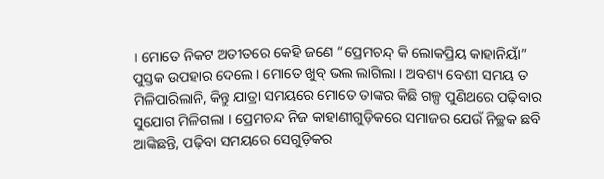। ମୋତେ ନିକଟ ଅତୀତରେ କେହି ଜଣେ “ପ୍ରେମଚନ୍ଦ୍ କି ଲୋକପ୍ରିୟ କାହାନିୟାଁ” ପୁସ୍ତକ ଉପହାର ଦେଲେ । ମୋତେ ଖୁବ୍ ଭଲ ଲାଗିଲା । ଅବଶ୍ୟ ବେଶୀ ସମୟ ତ ମିଳିପାରିଲାନି, କିନ୍ତୁ ଯାତ୍ରା ସମୟରେ ମୋତେ ତାଙ୍କର କିଛି ଗଳ୍ପ ପୁଣିଥରେ ପଢ଼ିବାର ସୁଯୋଗ ମିଳିଗଲା । ପ୍ରେମଚନ୍ଦ ନିଜ କାହାଣୀଗୁଡ଼ିକରେ ସମାଜର ଯେଉଁ ନିଚ୍ଛକ ଛବି ଆଙ୍କିଛନ୍ତି, ପଢ଼ିବା ସମୟରେ ସେଗୁଡ଼ିକର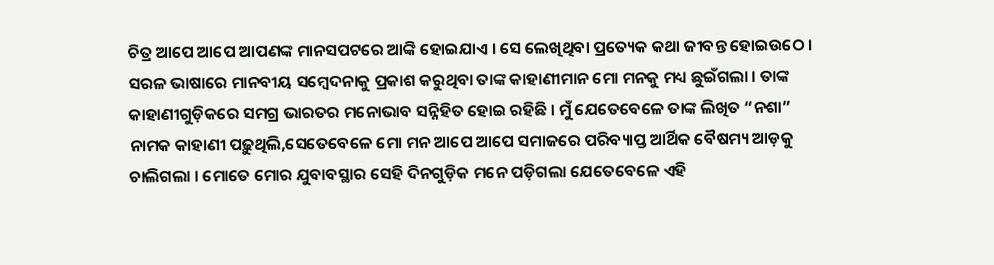ଚିତ୍ର ଆପେ ଆପେ ଆପଣଙ୍କ ମାନସପଟରେ ଆଙ୍କି ହୋଇଯାଏ । ସେ ଲେଖିଥିବା ପ୍ରତ୍ୟେକ କଥା ଜୀବନ୍ତ ହୋଇଉଠେ । ସରଳ ଭାଷାରେ ମାନବୀୟ ସମ୍ବେଦନାକୁ ପ୍ରକାଶ କରୁଥିବା ତାଙ୍କ କାହାଣୀମାନ ମୋ ମନକୁ ମଧ୍ୟ ଛୁଇଁଗଲା । ତାଙ୍କ କାହାଣୀଗୁଡ଼ିକରେ ସମଗ୍ର ଭାରତର ମନୋଭାବ ସନ୍ନିହିତ ହୋଇ ରହିଛି । ମୁଁ ଯେତେବେଳେ ତାଙ୍କ ଲିଖିତ “ନଶା” ନାମକ କାହାଣୀ ପଢ଼ୁଥିଲି,ସେତେବେଳେ ମୋ ମନ ଆପେ ଆପେ ସମାଜରେ ପରିବ୍ୟାପ୍ତ ଆର୍ଥିକ ବୈଷମ୍ୟ ଆଡ଼କୁ ଚାଲିଗଲା । ମୋତେ ମୋର ଯୁବାବସ୍ଥାର ସେହି ଦିନଗୁଡ଼ିକ ମନେ ପଡ଼ିଗଲା ଯେତେବେଳେ ଏହି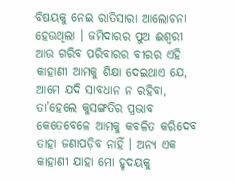ବିଷୟକୁ ନେଇ ରାତିସାରା ଆଲୋଚନା ହେଉଥିଲା । ଜମିଦାରର ପୁଅ ଈଶ୍ୱରୀ ଆଉ ଗରିବ ପରିବାରର ବୀରର ଏହି କାହାଣୀ ଆମକୁ ଶିକ୍ଷା ଦେଇଥାଏ ଯେ, ଆମେ ଯଦି ସାବଧାନ ନ ରହିବା, ତା’ହେଲେ କୁସଙ୍ଗତିର ପ୍ରଭାବ କେତେବେଳେ ଆମକୁ କବଳିତ କରିଦେବ ତାହା ଜଣାପଡ଼ିବ ନାହିଁ । ଅନ୍ୟ ଏକ କାହାଣୀ ଯାହା ମୋ ହୃଦୟକୁ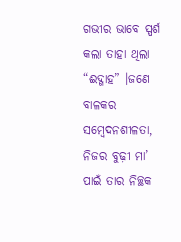ଗଭୀର ଭାବେ ସ୍ପର୍ଶ କଲା ତାହା ଥିଲା “ଈଦ୍ଗାହ” ।ଜଣେ ବାଳକର ସମ୍ବେଦନଶୀଳତା, ନିଜର ବୁଢ଼ୀ ମା’ ପାଇଁ ତାର ନିଚ୍ଛକ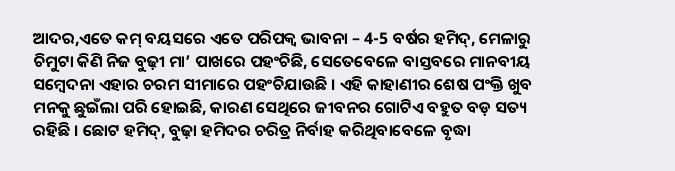ଆଦର,ଏତେ କମ୍ ବୟସରେ ଏତେ ପରିପକ୍ୱ ଭାବନା – 4-5 ବର୍ଷର ହମିଦ୍, ମେଳାରୁ ଚିମୁଟା କିଣି ନିଜ ବୁଢ଼ୀ ମା’ ପାଖରେ ପହଂଚିଛି, ସେତେବେଳେ ବାସ୍ତବରେ ମାନବୀୟ ସମ୍ବେଦନା ଏହାର ଚରମ ସୀମାରେ ପହଂଚିଯାଉଛି । ଏହି କାହାଣୀର ଶେଷ ପଂକ୍ତି ଖୁବ ମନକୁ ଛୁଇଁଲା ପରି ହୋଇଛି, କାରଣ ସେଥିରେ ଜୀବନର ଗୋଟିଏ ବହୁତ ବଡ଼ ସତ୍ୟ ରହିଛି । ଛୋଟ ହମିଦ୍, ବୁଢ଼ା ହମିଦର ଚରିତ୍ର ନିର୍ବାହ କରିଥିବାବେଳେ ବୃଦ୍ଧା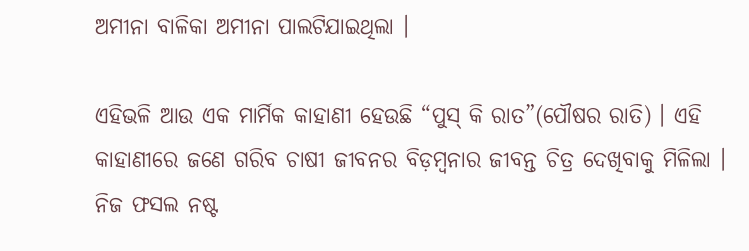ଅମୀନା ବାଳିକା ଅମୀନା ପାଲଟିଯାଇଥିଲା ।

ଏହିଭଳି ଆଉ ଏକ ମାର୍ମିକ କାହାଣୀ ହେଉଛି “ପୁସ୍ କି ରାତ”(ପୌଷର ରାତି) । ଏହି କାହାଣୀରେ ଜଣେ ଗରିବ ଚାଷୀ ଜୀବନର ବିଡ଼ମ୍ବନାର ଜୀବନ୍ତ ଚିତ୍ର ଦେଖିବାକୁ ମିଳିଲା । ନିଜ ଫସଲ ନଷ୍ଟ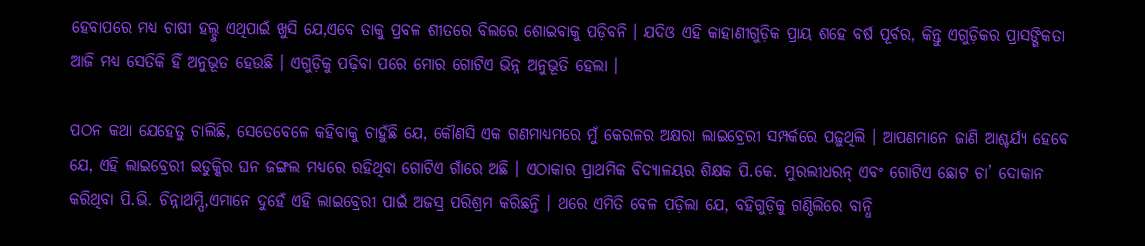ହେବାପରେ ମଧ୍ୟ ଚାଷୀ ହଲ୍ଦୁ ଏଥିପାଇଁ ଖୁସି ଯେ,ଏବେ ତାକୁ ପ୍ରବଳ ଶୀତରେ ବିଲରେ ଶୋଇବାକୁ ପଡ଼ିବନି । ଯଦିଓ ଏହି କାହାଣୀଗୁଡ଼ିକ ପ୍ରାୟ ଶହେ ବର୍ଷ ପୂର୍ବର, କିନ୍ତୁ ଏଗୁଡ଼ିକର ପ୍ରାସଙ୍ଗିକତା ଆଜି ମଧ୍ୟ ସେତିକି ହିଁ ଅନୁଭୂତ ହେଉଛି । ଏଗୁଡ଼ିକୁ ପଢ଼ିବା ପରେ ମୋର ଗୋଟିଏ ଭିନ୍ନ ଅନୁଭୂତି ହେଲା ।

ପଠନ କଥା ଯେହେତୁ ଚାଲିଛି, ସେତେବେଳେ କହିବାକୁ ଚାହୁଁଛି ଯେ, କୌଣସି ଏକ ଗଣମାଧ୍ୟମରେ ମୁଁ କେରଳର ଅକ୍ଷରା ଲାଇବ୍ରେରୀ ସମ୍ପର୍କରେ ପଢ଼ୁଥିଲି । ଆପଣମାନେ ଜାଣି ଆଶ୍ଚର୍ଯ୍ୟ ହେବେ ଯେ, ଏହି ଲାଇବ୍ରେରୀ ଇଡୁକ୍କିର ଘନ ଜଙ୍ଗଲ ମଧ୍ୟରେ ରହିଥିବା ଗୋଟିଏ ଗାଁରେ ଅଛି । ଏଠାକାର ପ୍ରାଥମିକ ବିଦ୍ୟାଳୟର ଶିକ୍ଷକ ପି.କେ. ମୁରଲୀଧରନ୍ ଏବଂ ଗୋଟିଏ ଛୋଟ ଚା’ ଦୋକାନ କରିଥିବା ପି.ଭି. ଚିନ୍ନାଥମ୍ପି,ଏମାନେ ଦୁହେଁ ଏହି ଲାଇବ୍ରେରୀ ପାଇଁ ଅଜସ୍ର ପରିଶ୍ରମ କରିଛନ୍ତି । ଥରେ ଏମିତି ବେଳ ପଡ଼ିଲା ଯେ, ବହିଗୁଡ଼ିକୁ ଗଣ୍ଠିଲିରେ ବାନ୍ଧି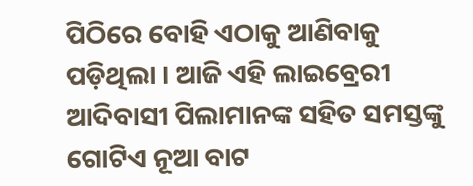ପିଠିରେ ବୋହି ଏଠାକୁ ଆଣିବାକୁ ପଡ଼ିଥିଲା । ଆଜି ଏହି ଲାଇବ୍ରେରୀ ଆଦିବାସୀ ପିଲାମାନଙ୍କ ସହିତ ସମସ୍ତଙ୍କୁ ଗୋଟିଏ ନୂଆ ବାଟ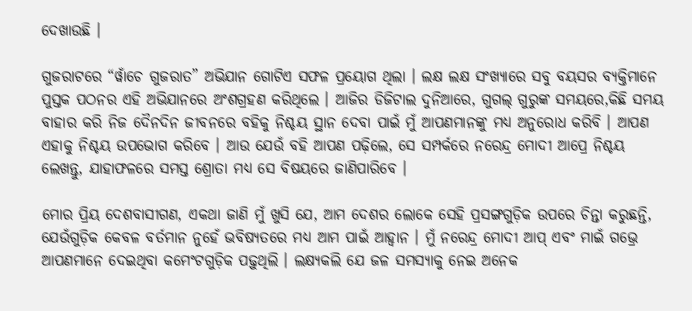ଦେଖାଉଛି ।

ଗୁଜରାଟରେ “ୱାଁଚେ ଗୁଜରାତ” ଅଭିଯାନ ଗୋଟିଏ ସଫଳ ପ୍ରୟୋଗ ଥିଲା । ଲକ୍ଷ ଲକ୍ଷ ସଂଖ୍ୟାରେ ସବୁ ବୟସର ବ୍ୟକ୍ତିମାନେ ପୁସ୍ତକ ପଠନର ଏହି ଅଭିଯାନରେ ଅଂଶଗ୍ରହଣ କରିଥିଲେ । ଆଜିର ଡିଜିଟାଲ ଦୁନିଆରେ, ଗୁଗଲ୍ ଗୁରୁଙ୍କ ସମୟରେ,କିଛି ସମୟ ବାହାର କରି ନିଜ ଦୈନଦିନ ଜୀବନରେ ବହିକୁ ନିଶ୍ଚୟ ସ୍ଥାନ ଦେବା ପାଇଁ ମୁଁ ଆପଣମାନଙ୍କୁ ମଧ୍ୟ ଅନୁରୋଧ କରିବି । ଆପଣ ଏହାକୁ ନିଶ୍ଚୟ ଉପଭୋଗ କରିବେ । ଆଉ ଯେଉଁ ବହି ଆପଣ ପଢ଼ିଲେ, ସେ ସମ୍ପର୍କରେ ନରେନ୍ଦ୍ର ମୋଦୀ ଆପ୍ରେ ନିଶ୍ଚୟ ଲେଖନ୍ତୁ, ଯାହାଫଳରେ ସମସ୍ତ ଶ୍ରୋତା ମଧ୍ୟ ସେ ବିଷୟରେ ଜାଣିପାରିବେ ।

ମୋର ପ୍ରିୟ ଦେଶବାସୀଗଣ, ଏକଥା ଜାଣି ମୁଁ ଖୁସି ଯେ, ଆମ ଦେଶର ଲୋକେ ସେହି ପ୍ରସଙ୍ଗଗୁଡ଼ିକ ଉପରେ ଚିନ୍ତା କରୁଛନ୍ତି, ଯେଉଁଗୁଡ଼ିକ କେବଳ ବର୍ତମାନ ନୁହେଁ ଭବିଷ୍ୟତରେ ମଧ୍ୟ ଆମ ପାଇଁ ଆହ୍ୱାନ । ମୁଁ ନରେନ୍ଦ୍ର ମୋଦୀ ଆପ୍ ଏବଂ ମାଇଁ ଗଭ୍ରେ ଆପଣମାନେ ଦେଇଥିବା କମେଂଟଗୁଡ଼ିକ ପଢ଼ୁଥିଲି । ଲକ୍ଷ୍ୟକଲି ଯେ ଜଳ ସମସ୍ୟାକୁ ନେଇ ଅନେକ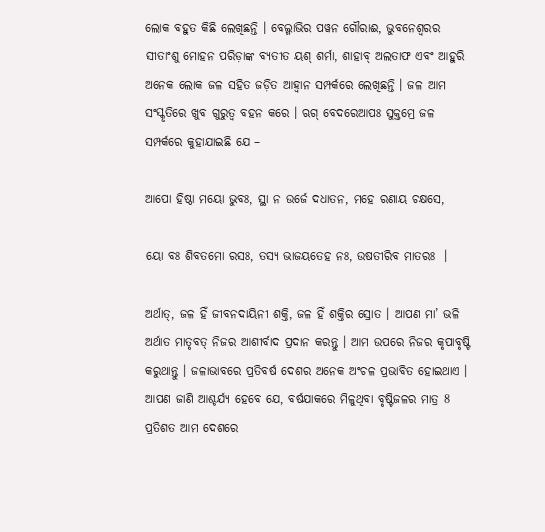ଲୋକ ବହୁତ କିଛି ଲେଖିଛନ୍ତି । ବେଲ୍ଗାଭିର ପୱନ ଗୌରାଈ, ଭୁବନେଶ୍ୱରର ସୀତାଂଶୁ ମୋହନ ପରିଡ଼ାଙ୍କ ବ୍ୟତୀତ ୟଶ୍ ଶର୍ମା, ଶାହାବ୍ ଅଲତାଫ ଏବଂ ଆହୁରି ଅନେକ ଲୋକ ଜଳ ସହିତ ଜଡ଼ିତ ଆହ୍ୱାନ ସମ୍ପର୍କରେ ଲେଖିଛନ୍ତି । ଜଳ ଆମ ସଂସ୍କୃତିରେ ଖୁବ ଗୁରୁତ୍ୱ ବହନ କରେ । ଋଗ୍ ବେଦରେଆପଃ ସୁକ୍ତମ୍ରେ ଜଳ ସମ୍ପର୍କରେ କୁହାଯାଇଛି ଯେ –

ଆପୋ ହିଷ୍ଠା ମୟୋ ଭୁବଃ, ସ୍ଥା ନ ଉର୍ଜେ ଦଧାତନ, ମହେ ରଣାୟ ଚକ୍ଷସେ,

ୟୋ ବଃ ଶିବତମୋ ରସଃ, ତସ୍ୟ ଭାଜୟତେହ ନଃ, ଉଷତୀରିବ ମାତରଃ  ।

ଅର୍ଥାତ୍, ଜଳ ହିଁ ଜୀବନଦାୟିନୀ ଶକ୍ତି, ଜଳ ହିଁ ଶକ୍ତିର ସ୍ରୋତ । ଆପଣ ମା’ ଭଳି ଅର୍ଥାତ ମାତୃବତ୍ ନିଜର ଆଶୀର୍ବାଦ ପ୍ରଦାନ କରନ୍ତୁ । ଆମ ଉପରେ ନିଜର କୃପାବୃଷ୍ଟି କରୁଥାନ୍ତୁ । ଜଳାଭାବରେ ପ୍ରତିବର୍ଷ ଦେଶର ଅନେକ ଅଂଚଳ ପ୍ରଭାବିତ ହୋଇଥାଏ । ଆପଣ ଜାଣି ଆଶ୍ଚର୍ଯ୍ୟ ହେବେ ଯେ, ବର୍ଷଯାକରେ ମିଳୁଥିବା ବୃଷ୍ଟିଜଳର ମାତ୍ର 8 ପ୍ରତିଶତ ଆମ ଦେଶରେ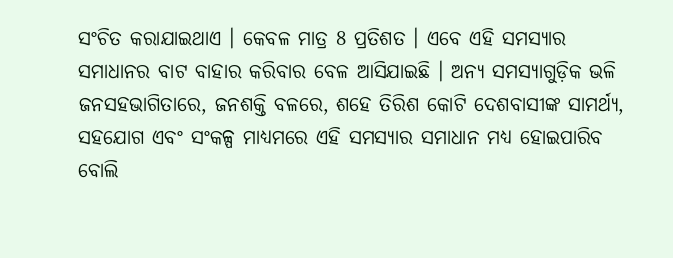ସଂଚିତ କରାଯାଇଥାଏ । କେବଳ ମାତ୍ର 8 ପ୍ରତିଶତ । ଏବେ ଏହି ସମସ୍ୟାର ସମାଧାନର ବାଟ ବାହାର କରିବାର ବେଳ ଆସିଯାଇଛି । ଅନ୍ୟ ସମସ୍ୟାଗୁଡ଼ିକ ଭଳି ଜନସହଭାଗିତାରେ, ଜନଶକ୍ତି ବଳରେ, ଶହେ ତିରିଶ କୋଟି ଦେଶବାସୀଙ୍କ ସାମର୍ଥ୍ୟ, ସହଯୋଗ ଏବଂ ସଂକଳ୍ପ ମାଧ୍ୟମରେ ଏହି ସମସ୍ୟାର ସମାଧାନ ମଧ୍ୟ ହୋଇପାରିବ ବୋଲି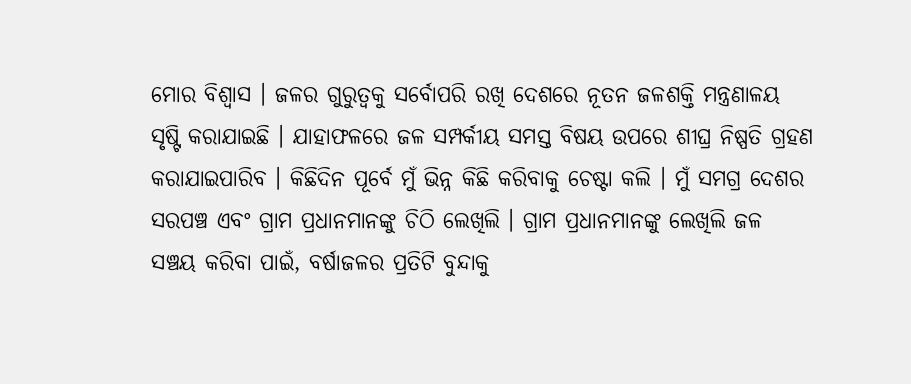ମୋର ବିଶ୍ୱାସ । ଜଳର ଗୁରୁତ୍ୱକୁ ସର୍ବୋପରି ରଖି ଦେଶରେ ନୂତନ ଜଳଶକ୍ତି ମନ୍ତ୍ରଣାଳୟ ସୃଷ୍ଟି କରାଯାଇଛି । ଯାହାଫଳରେ ଜଳ ସମ୍ପର୍କୀୟ ସମସ୍ତ ବିଷୟ ଉପରେ ଶୀଘ୍ର ନିଷ୍ପତି ଗ୍ରହଣ କରାଯାଇପାରିବ । କିଛିଦିନ ପୂର୍ବେ ମୁଁ ଭିନ୍ନ କିଛି କରିବାକୁ ଚେଷ୍ଟା କଲି । ମୁଁ ସମଗ୍ର ଦେଶର ସରପଞ୍ଚ ଏବଂ ଗ୍ରାମ ପ୍ରଧାନମାନଙ୍କୁ ଚିଠି ଲେଖିଲି । ଗ୍ରାମ ପ୍ରଧାନମାନଙ୍କୁ ଲେଖିଲି ଜଳ ସଞ୍ଚୟ କରିବା ପାଇଁ, ବର୍ଷାଜଳର ପ୍ରତିଟି ବୁନ୍ଦାକୁ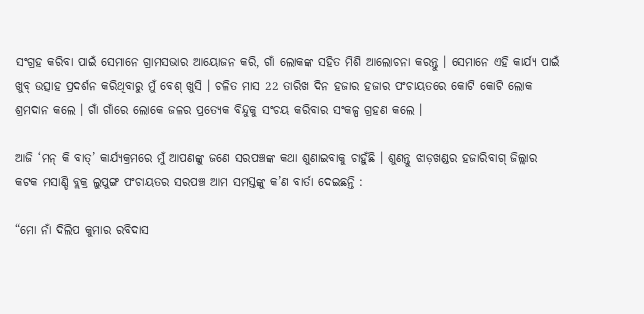ସଂଗ୍ରହ କରିବା ପାଇଁ ସେମାନେ ଗ୍ରାମସଭାର ଆୟୋଜନ କରି, ଗାଁ ଲୋକଙ୍କ ସହିତ ମିଶି ଆଲୋଚନା କରନ୍ତୁ । ସେମାନେ ଏହି କାର୍ଯ୍ୟ ପାଇଁ ଖୁବ୍ ଉତ୍ସାହ ପ୍ରଦର୍ଶନ କରିଥିବାରୁ ମୁଁ ବେଶ୍ ଖୁସି । ଚଳିତ ମାସ 22 ତାରିଖ ଦିନ ହଜାର ହଜାର ପଂଚାୟତରେ କୋଟି କୋଟି ଲୋକ ଶ୍ରମଦାନ କଲେ । ଗାଁ ଗାଁରେ ଲୋକେ ଜଳର ପ୍ରତ୍ୟେକ ବିନ୍ଦୁକୁ ସଂଚୟ କରିବାର ସଂକଳ୍ପ ଗ୍ରହଣ କଲେ ।

ଆଜି ‘ମନ୍ କି ବାତ୍’ କାର୍ଯ୍ୟକ୍ରମରେ ମୁଁ ଆପଣଙ୍କୁ ଜଣେ ସରପଞ୍ଚଙ୍କ କଥା ଶୁଣାଇବାକୁ ଚାହୁଁଛି । ଶୁଣନ୍ତୁ ଝାଡ଼ଖଣ୍ଡର ହଜାରିବାଗ୍ ଜିଲ୍ଲାର କଟକ ମସାଣ୍ଡି ବ୍ଲକ୍ର ଲୁପୁଙ୍ଗ ପଂଚାୟତର ସରପଞ୍ଚ ଆମ ସମସ୍ତଙ୍କୁ କ’ଣ ବାର୍ତା ଦେଇଛନ୍ତି :

“ମୋ ନାଁ ଦିଲିପ କୁମାର ରବିଦାସ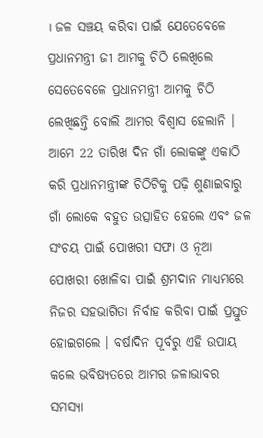। ଜଳ ସଞ୍ଚୟ କରିବା ପାଇଁ ଯେତେବେଳେ ପ୍ରଧାନମନ୍ତ୍ରୀ ଜୀ ଆମକୁ ଚିଠି ଲେଖିଲେ ସେତେବେଳେ ପ୍ରଧାନମନ୍ତ୍ରୀ ଆମକୁ ଚିଠି ଲେଖିଛନ୍ତି ବୋଲି ଆମର ବିଶ୍ୱାସ ହେଲାନି । ଆମେ 22 ତାରିଖ ଦିନ ଗାଁ ଲୋକଙ୍କୁ ଏକାଠି କରି ପ୍ରଧାନମନ୍ତ୍ରୀଙ୍କ ଚିଠିଟିକୁ ପଢ଼ି ଶୁଣାଇବାରୁ ଗାଁ ଲୋକେ ବହୁତ ଉତ୍ସାହିତ ହେଲେ ଏବଂ ଜଳ ସଂଚୟ ପାଇଁ ପୋଖରୀ ସଫା ଓ ନୂଆ ପୋଖରୀ ଖୋଳିବା ପାଇଁ ଶ୍ରମଦାନ ମାଧ୍ୟମରେ ନିଜର ସହଭାଗିତା ନିର୍ବାହ କରିବା ପାଇଁ ପ୍ରସ୍ତୁତ ହୋଇଗଲେ । ବର୍ଷାଦିନ ପୂର୍ବରୁ ଏହି ଉପାୟ କଲେ ଭବିଷ୍ୟତରେ ଆମର ଜଳାଭାବର ସମସ୍ୟା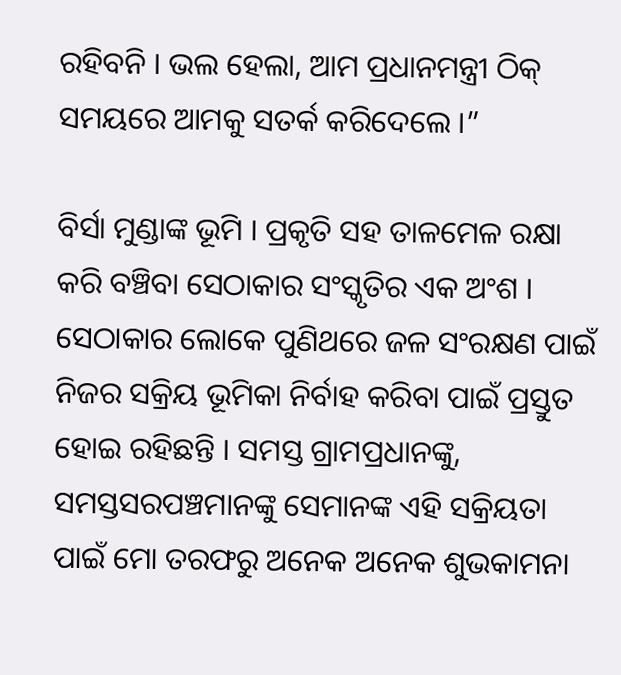ରହିବନି । ଭଲ ହେଲା, ଆମ ପ୍ରଧାନମନ୍ତ୍ରୀ ଠିକ୍ ସମୟରେ ଆମକୁ ସତର୍କ କରିଦେଲେ ।”

ବିର୍ସା ମୁଣ୍ଡାଙ୍କ ଭୂମି । ପ୍ରକୃତି ସହ ତାଳମେଳ ରକ୍ଷା କରି ବଞ୍ଚିବା ସେଠାକାର ସଂସ୍କୃତିର ଏକ ଅଂଶ । ସେଠାକାର ଲୋକେ ପୁଣିଥରେ ଜଳ ସଂରକ୍ଷଣ ପାଇଁ ନିଜର ସକ୍ରିୟ ଭୂମିକା ନିର୍ବାହ କରିବା ପାଇଁ ପ୍ରସ୍ତୁତ ହୋଇ ରହିଛନ୍ତି । ସମସ୍ତ ଗ୍ରାମପ୍ରଧାନଙ୍କୁ, ସମସ୍ତସରପଞ୍ଚମାନଙ୍କୁ ସେମାନଙ୍କ ଏହି ସକ୍ରିୟତା ପାଇଁ ମୋ ତରଫରୁ ଅନେକ ଅନେକ ଶୁଭକାମନା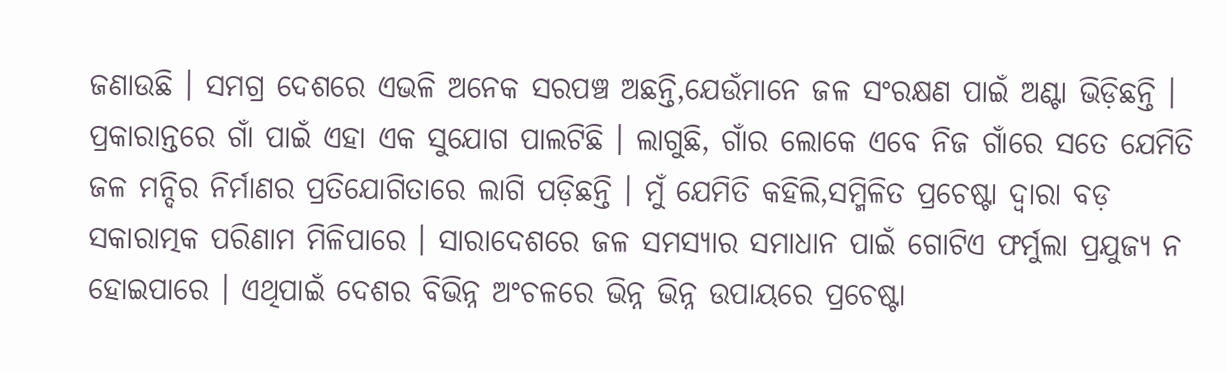ଜଣାଉଛି । ସମଗ୍ର ଦେଶରେ ଏଭଳି ଅନେକ ସରପଞ୍ଚ ଅଛନ୍ତି,ଯେଉଁମାନେ ଜଳ ସଂରକ୍ଷଣ ପାଇଁ ଅଣ୍ଟା ଭିଡ଼ିଛନ୍ତି । ପ୍ରକାରାନ୍ତରେ ଗାଁ ପାଇଁ ଏହା ଏକ ସୁଯୋଗ ପାଲଟିଛି । ଲାଗୁଛି, ଗାଁର ଲୋକେ ଏବେ ନିଜ ଗାଁରେ ସତେ ଯେମିତି ଜଳ ମନ୍ଦିର ନିର୍ମାଣର ପ୍ରତିଯୋଗିତାରେ ଲାଗି ପଡ଼ିଛନ୍ତି । ମୁଁ ଯେମିତି କହିଲି,ସମ୍ମିଳିତ ପ୍ରଚେଷ୍ଟା ଦ୍ୱାରା ବଡ଼ ସକାରାତ୍ମକ ପରିଣାମ ମିଳିପାରେ । ସାରାଦେଶରେ ଜଳ ସମସ୍ୟାର ସମାଧାନ ପାଇଁ ଗୋଟିଏ ଫର୍ମୁଲା ପ୍ରଯୁଜ୍ୟ ନ ହୋଇପାରେ । ଏଥିପାଇଁ ଦେଶର ବିଭିନ୍ନ ଅଂଚଳରେ ଭିନ୍ନ ଭିନ୍ନ ଉପାୟରେ ପ୍ରଚେଷ୍ଟା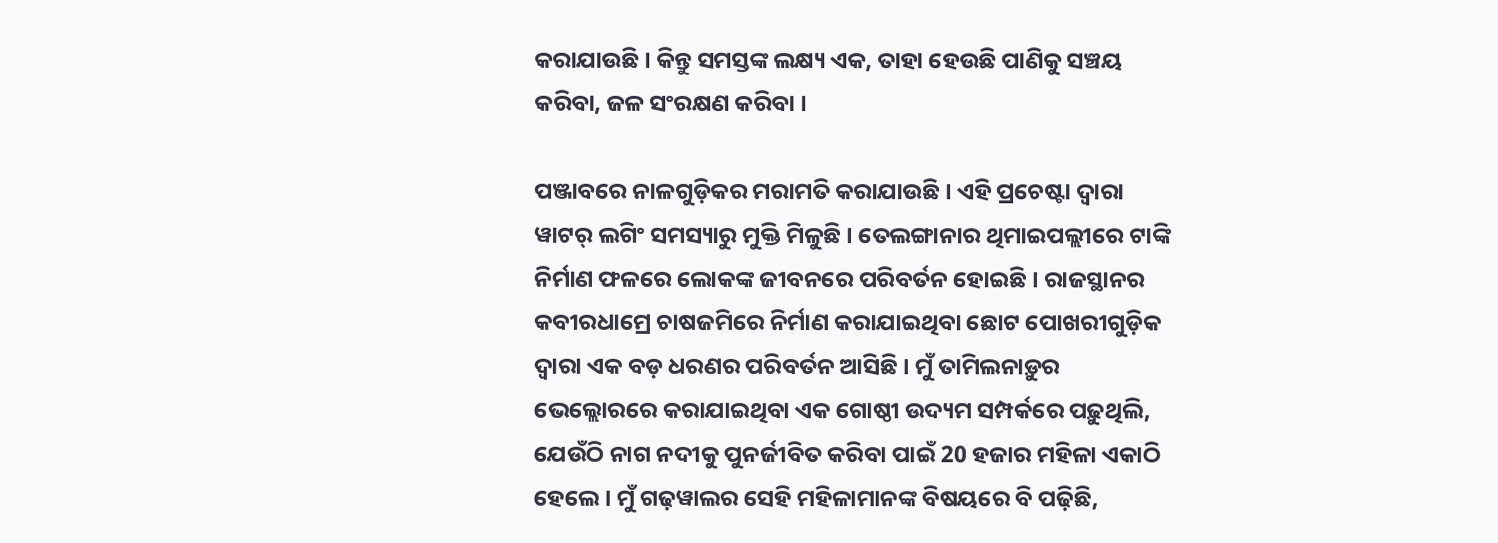କରାଯାଉଛି । କିନ୍ତୁ ସମସ୍ତଙ୍କ ଲକ୍ଷ୍ୟ ଏକ, ତାହା ହେଉଛି ପାଣିକୁ ସଞ୍ଚୟ କରିବା, ଜଳ ସଂରକ୍ଷଣ କରିବା ।

ପଞ୍ଜାବରେ ନାଳଗୁଡ଼ିକର ମରାମତି କରାଯାଉଛି । ଏହି ପ୍ରଚେଷ୍ଟା ଦ୍ୱାରା ୱାଟର୍ ଲଗିଂ ସମସ୍ୟାରୁ ମୁକ୍ତି ମିଳୁଛି । ତେଲଙ୍ଗାନାର ଥିମାଇପଲ୍ଲୀରେ ଟାଙ୍କି ନିର୍ମାଣ ଫଳରେ ଲୋକଙ୍କ ଜୀବନରେ ପରିବର୍ତନ ହୋଇଛି । ରାଜସ୍ଥାନର କବୀରଧାମ୍ରେ ଚାଷଜମିରେ ନିର୍ମାଣ କରାଯାଇଥିବା ଛୋଟ ପୋଖରୀଗୁଡ଼ିକ ଦ୍ୱାରା ଏକ ବଡ଼ ଧରଣର ପରିବର୍ତନ ଆସିଛି । ମୁଁ ତାମିଲନାଡ଼ୁର ଭେଲ୍ଲୋରରେ କରାଯାଇଥିବା ଏକ ଗୋଷ୍ଠୀ ଉଦ୍ୟମ ସମ୍ପର୍କରେ ପଢ଼ୁଥିଲି, ଯେଉଁଠି ନାଗ ନଦୀକୁ ପୁନର୍ଜୀବିତ କରିବା ପାଇଁ 20 ହଜାର ମହିଳା ଏକାଠି ହେଲେ । ମୁଁ ଗଢ଼ୱାଲର ସେହି ମହିଳାମାନଙ୍କ ବିଷୟରେ ବି ପଢ଼ିଛି,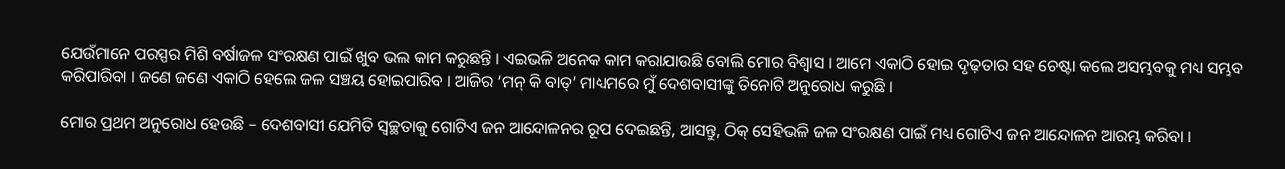ଯେଉଁମାନେ ପରସ୍ପର ମିଶି ବର୍ଷାଜଳ ସଂରକ୍ଷଣ ପାଇଁ ଖୁବ ଭଲ କାମ କରୁଛନ୍ତି । ଏଇଭଳି ଅନେକ କାମ କରାଯାଉଛି ବୋଲି ମୋର ବିଶ୍ୱାସ । ଆମେ ଏକାଠି ହୋଇ ଦୃଢ଼ତାର ସହ ଚେଷ୍ଟା କଲେ ଅସମ୍ଭବକୁ ମଧ୍ୟ ସମ୍ଭବ କରିପାରିବା । ଜଣେ ଜଣେ ଏକାଠି ହେଲେ ଜଳ ସଞ୍ଚୟ ହୋଇପାରିବ । ଆଜିର ‘ମନ୍ କି ବାତ୍’ ମାଧ୍ୟମରେ ମୁଁ ଦେଶବାସୀଙ୍କୁ ତିନୋଟି ଅନୁରୋଧ କରୁଛି ।

ମୋର ପ୍ରଥମ ଅନୁରୋଧ ହେଉଛି – ଦେଶବାସୀ ଯେମିତି ସ୍ୱଚ୍ଛତାକୁ ଗୋଟିଏ ଜନ ଆନ୍ଦୋଳନର ରୂପ ଦେଇଛନ୍ତି, ଆସନ୍ତୁ, ଠିକ୍ ସେହିଭଳି ଜଳ ସଂରକ୍ଷଣ ପାଇଁ ମଧ୍ୟ ଗୋଟିଏ ଜନ ଆନ୍ଦୋଳନ ଆରମ୍ଭ କରିବା ।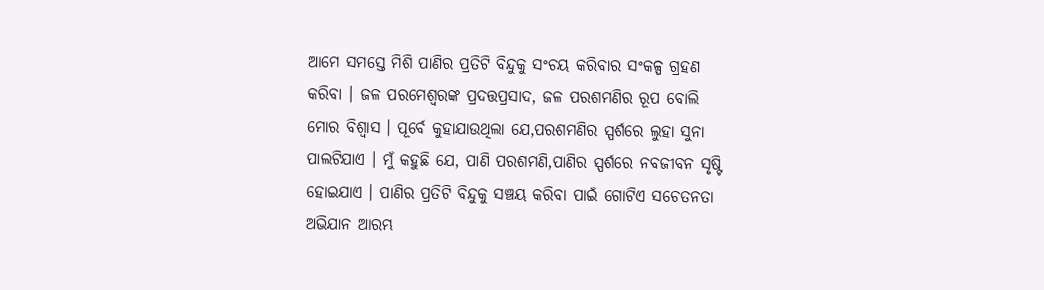ଆମେ ସମସ୍ତେ ମିଶି ପାଣିର ପ୍ରତିଟି ବିନ୍ଦୁକୁ ସଂଚୟ କରିବାର ସଂକଳ୍ପ ଗ୍ରହଣ କରିବା । ଜଳ ପରମେଶ୍ୱରଙ୍କ ପ୍ରଦତ୍ତପ୍ରସାଦ, ଜଳ ପରଶମଣିର ରୂପ ବୋଲି ମୋର ବିଶ୍ୱାସ । ପୂର୍ବେ କୁହାଯାଉଥିଲା ଯେ,ପରଶମଣିର ସ୍ପର୍ଶରେ ଲୁହା ସୁନା ପାଲଟିଯାଏ । ମୁଁ କହୁଛି ଯେ, ପାଣି ପରଶମଣି,ପାଣିର ସ୍ପର୍ଶରେ ନବଜୀବନ ସୃଷ୍ଟି ହୋଇଯାଏ । ପାଣିର ପ୍ରତିଟି ବିନ୍ଦୁକୁ ସଞ୍ଚୟ କରିବା ପାଇଁ ଗୋଟିଏ ସଚେତନତା ଅଭିଯାନ ଆରମ୍ଭ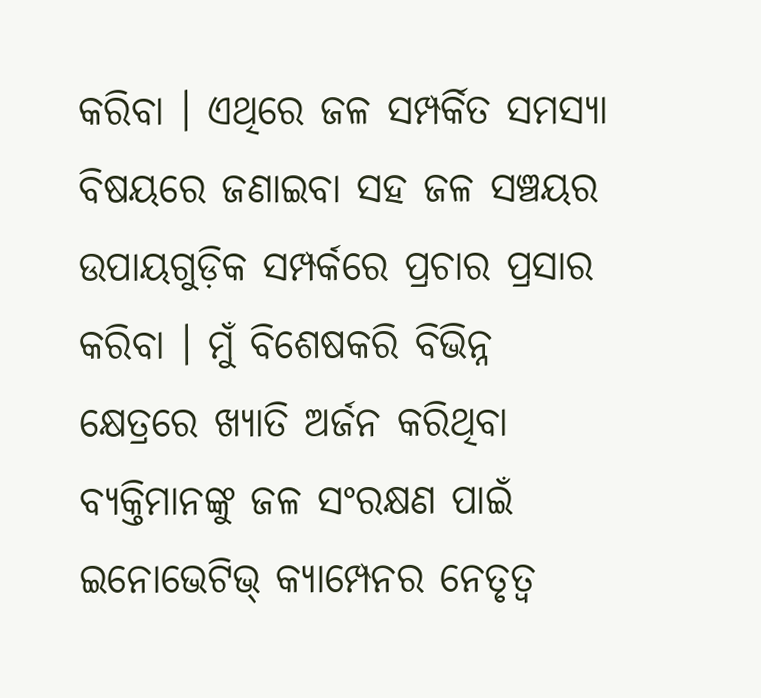କରିବା । ଏଥିରେ ଜଳ ସମ୍ପର୍କିତ ସମସ୍ୟା ବିଷୟରେ ଜଣାଇବା ସହ ଜଳ ସଞ୍ଚୟର ଉପାୟଗୁଡ଼ିକ ସମ୍ପର୍କରେ ପ୍ରଚାର ପ୍ରସାର କରିବା । ମୁଁ ବିଶେଷକରି ବିଭିନ୍ନ କ୍ଷେତ୍ରରେ ଖ୍ୟାତି ଅର୍ଜନ କରିଥିବା ବ୍ୟକ୍ତିମାନଙ୍କୁ ଜଳ ସଂରକ୍ଷଣ ପାଇଁ ଇନୋଭେଟିଭ୍ କ୍ୟାମ୍ପେନର ନେତୃତ୍ୱ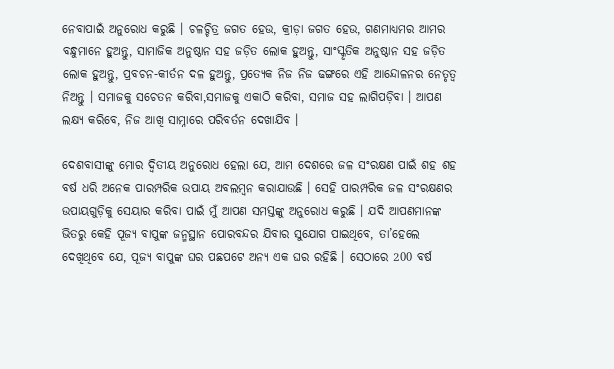ନେବାପାଇଁ ଅନୁରୋଧ କରୁଛି । ଚଳଚ୍ଚିତ୍ର ଜଗତ ହେଉ, କ୍ରୀଡ଼ା ଜଗତ ହେଉ, ଗଣମାଧ୍ୟମର ଆମର ବନ୍ଧୁମାନେ ହୁଅନ୍ତୁ, ସାମାଜିକ ଅନୁଷ୍ଠାନ ସହ ଜଡ଼ିତ ଲୋକ ହୁଅନ୍ତୁ, ସାଂସ୍କୃତିକ ଅନୁଷ୍ଠାନ ସହ ଜଡ଼ିତ ଲୋକ ହୁଅନ୍ତୁ, ପ୍ରବଚନ-କୀର୍ତନ ଦଳ ହୁଅନ୍ତୁ, ପ୍ରତ୍ୟେକ ନିଜ ନିଜ ଢଙ୍ଗରେ ଏହି ଆନ୍ଦୋଳନର ନେତୃତ୍ୱ ନିଅନ୍ତୁ । ସମାଜକୁ ସଚେତନ କରିବା,ସମାଜକୁ ଏକାଠି କରିବା, ସମାଜ ସହ ଲାଗିପଡ଼ିବା । ଆପଣ ଲକ୍ଷ୍ୟ କରିବେ, ନିଜ ଆଖି ସାମ୍ନାରେ ପରିବର୍ତନ ଦେଖାଯିବ ।

ଦେଶବାସୀଙ୍କୁ ମୋର ଦ୍ୱିତୀୟ ଅନୁରୋଧ ହେଲା ଯେ, ଆମ ଦେଶରେ ଜଳ ସଂରକ୍ଷଣ ପାଇଁ ଶହ ଶହ ବର୍ଷ ଧରି ଅନେକ ପାରମ୍ପରିକ ଉପାୟ ଅବଲମ୍ବନ କରାଯାଉଛି । ସେହି ପାରମ୍ପରିକ ଜଳ ସଂରକ୍ଷଣର ଉପାୟଗୁଡ଼ିକୁ ସେୟାର କରିବା ପାଇଁ ମୁଁ ଆପଣ ସମସ୍ତଙ୍କୁ ଅନୁରୋଧ କରୁଛି । ଯଦି ଆପଣମାନଙ୍କ ଭିତରୁ କେହି ପୂଜ୍ୟ ବାପୁଙ୍କ ଜନ୍ମସ୍ଥାନ ପୋରବନ୍ଦର ଯିବାର ସୁଯୋଗ ପାଇଥିବେ, ତା’ହେଲେ ଦେଖିଥିବେ ଯେ, ପୂଜ୍ୟ ବାପୁଙ୍କ ଘର ପଛପଟେ ଅନ୍ୟ ଏକ ଘର ରହିଛି । ସେଠାରେ 200 ବର୍ଷ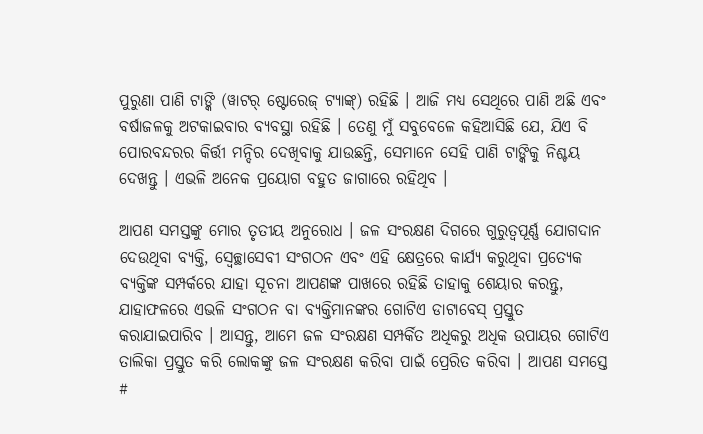ପୁରୁଣା ପାଣି ଟାଙ୍କି (ୱାଟର୍ ଷ୍ଟୋରେଜ୍ ଟ୍ୟାଙ୍କ୍) ରହିଛି । ଆଜି ମଧ୍ୟ ସେଥିରେ ପାଣି ଅଛି ଏବଂ ବର୍ଷାଜଳକୁ ଅଟକାଇବାର ବ୍ୟବସ୍ଥା ରହିଛି । ତେଣୁ ମୁଁ ସବୁବେଳେ କହିଆସିଛି ଯେ, ଯିଏ ବି ପୋରବନ୍ଦରର କିର୍ତ୍ତୀ ମନ୍ଦିର ଦେଖିବାକୁ ଯାଉଛନ୍ତି, ସେମାନେ ସେହି ପାଣି ଟାଙ୍କିକୁ ନିଶ୍ଚୟ ଦେଖନ୍ତୁ । ଏଭଳି ଅନେକ ପ୍ରୟୋଗ ବହୁତ ଜାଗାରେ ରହିଥିବ ।

ଆପଣ ସମସ୍ତଙ୍କୁ ମୋର ତୃତୀୟ ଅନୁରୋଧ । ଜଳ ସଂରକ୍ଷଣ ଦିଗରେ ଗୁରୁତ୍ୱପୂର୍ଣ୍ଣ ଯୋଗଦାନ ଦେଉଥିବା ବ୍ୟକ୍ତି, ସ୍ୱେଚ୍ଛାସେବୀ ସଂଗଠନ ଏବଂ ଏହି କ୍ଷେତ୍ରରେ କାର୍ଯ୍ୟ କରୁଥିବା ପ୍ରତ୍ୟେକ ବ୍ୟକ୍ତିଙ୍କ ସମ୍ପର୍କରେ ଯାହା ସୂଚନା ଆପଣଙ୍କ ପାଖରେ ରହିଛି ତାହାକୁ ଶେୟାର କରନ୍ତୁ, ଯାହାଫଳରେ ଏଭଳି ସଂଗଠନ ବା ବ୍ୟକ୍ତିମାନଙ୍କର ଗୋଟିଏ ଡାଟାବେସ୍ ପ୍ରସ୍ତୁତ କରାଯାଇପାରିବ । ଆସନ୍ତୁ, ଆମେ ଜଳ ସଂରକ୍ଷଣ ସମ୍ପର୍କିତ ଅଧିକରୁ ଅଧିକ ଉପାୟର ଗୋଟିଏ ତାଲିକା ପ୍ରସ୍ତୁତ କରି ଲୋକଙ୍କୁ ଜଳ ସଂରକ୍ଷଣ କରିବା ପାଇଁ ପ୍ରେରିତ କରିବା । ଆପଣ ସମସ୍ତେ #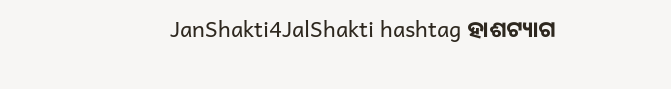JanShakti4JalShakti hashtag ହାଶଟ୍ୟାଗ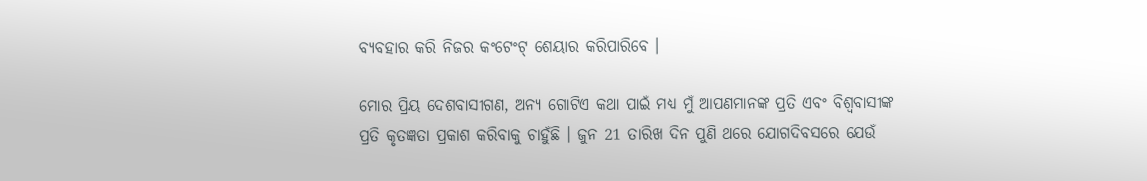ବ୍ୟବହାର କରି ନିଜର କଂଟେଂଟ୍ ଶେୟାର କରିପାରିବେ ।

ମୋର ପ୍ରିୟ ଦେଶବାସୀଗଣ, ଅନ୍ୟ ଗୋଟିଏ କଥା ପାଇଁ ମଧ୍ୟ ମୁଁ ଆପଣମାନଙ୍କ ପ୍ରତି ଏବଂ ବିଶ୍ୱବାସୀଙ୍କ ପ୍ରତି କୃତଜ୍ଞତା ପ୍ରକାଶ କରିବାକୁ ଚାହୁଁଛି । ଜୁନ 21 ତାରିଖ ଦିନ ପୁଣି ଥରେ ଯୋଗଦିବସରେ ଯେଉଁ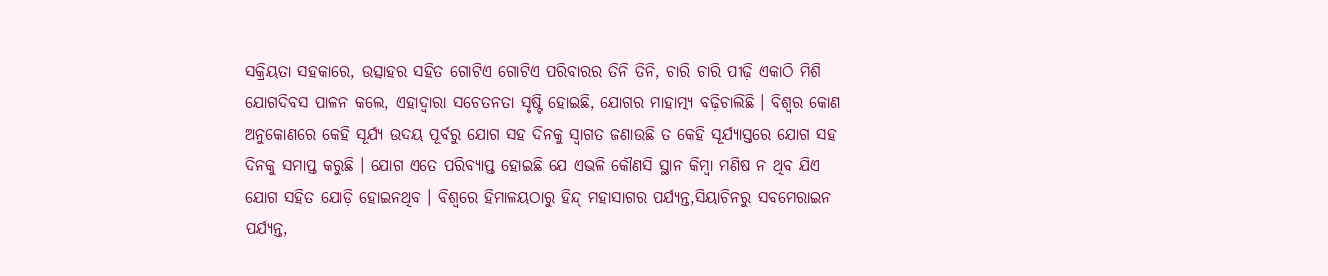ସକ୍ରିୟତା ସହକାରେ, ଉତ୍ସାହର ସହିତ ଗୋଟିଏ ଗୋଟିଏ ପରିବାରର ତିନି ତିନି, ଚାରି ଚାରି ପୀଢ଼ି ଏକାଠି ମିଶି ଯୋଗଦିବସ ପାଳନ କଲେ, ଏହାଦ୍ୱାରା ସଚେତନତା ସୃଷ୍ଟି ହୋଇଛି, ଯୋଗର ମାହାତ୍ମ୍ୟ ବଢ଼ିଚାଲିଛି । ବିଶ୍ୱର କୋଣ ଅନୁକୋଣରେ କେହି ସୂର୍ଯ୍ୟ ଉଦୟ ପୂର୍ବରୁ ଯୋଗ ସହ ଦିନକୁ ସ୍ୱାଗତ ଜଣାଉଛି ତ କେହି ସୂର୍ଯ୍ୟାସ୍ତରେ ଯୋଗ ସହ ଦିନକୁ ସମାପ୍ତ କରୁଛି । ଯୋଗ ଏତେ ପରିବ୍ୟାପ୍ତ ହୋଇଛି ଯେ ଏଭଳି କୌଣସି ସ୍ଥାନ କିମ୍ବା ମଣିଷ ନ ଥିବ ଯିଏ ଯୋଗ ସହିତ ଯୋଡ଼ି ହୋଇନଥିବ । ବିଶ୍ୱରେ ହିମାଳୟଠାରୁ ହିନ୍ଦ୍ ମହାସାଗର ପର୍ଯ୍ୟନ୍ତ,ସିୟାଚିନରୁ ସବମେରାଇନ ପର୍ଯ୍ୟନ୍ତ,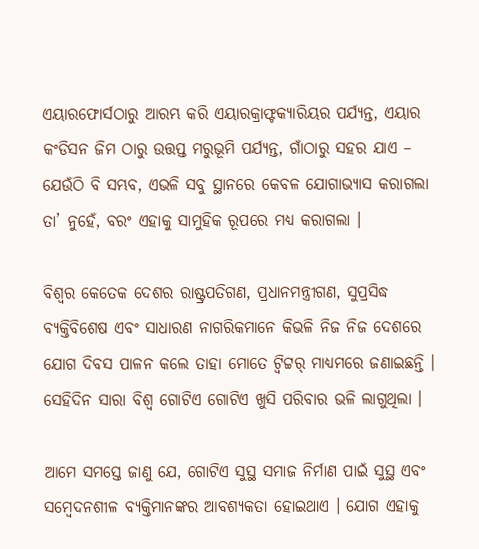ଏୟାରଫୋର୍ସଠାରୁ ଆରମ୍ଭ କରି ଏୟାରକ୍ରାଫ୍ଟକ୍ୟାରିୟର ପର୍ଯ୍ୟନ୍ତ, ଏୟାର କଂଡିସନ ଜିମ ଠାରୁ ଉତ୍ତପ୍ତ ମରୁଭୂମି ପର୍ଯ୍ୟନ୍ତ, ଗାଁଠାରୁ ସହର ଯାଏ – ଯେଉଁଠି ବି ସମ୍ଭବ, ଏଭଳି ସବୁ ସ୍ଥାନରେ କେବଳ ଯୋଗାଭ୍ୟାସ କରାଗଲା ତା’ ନୁହେଁ, ବରଂ ଏହାକୁ ସାମୁହିକ ରୂପରେ ମଧ୍ୟ କରାଗଲା ।

ବିଶ୍ୱର କେତେକ ଦେଶର ରାଷ୍ଟ୍ରପତିଗଣ, ପ୍ରଧାନମନ୍ତ୍ରୀଗଣ, ସୁପ୍ରସିଦ୍ଧ ବ୍ୟକ୍ତିବିଶେଷ ଏବଂ ସାଧାରଣ ନାଗରିକମାନେ କିଭଳି ନିଜ ନିଜ ଦେଶରେ ଯୋଗ ଦିବସ ପାଳନ କଲେ ତାହା ମୋତେ ଟ୍ୱିଟ୍ଟର୍ ମାଧ୍ୟମରେ ଜଣାଇଛନ୍ତି । ସେହିଦିନ ସାରା ବିଶ୍ୱ ଗୋଟିଏ ଗୋଟିଏ ଖୁସି ପରିବାର ଭଳି ଲାଗୁଥିଲା ।

ଆମେ ସମସ୍ତେ ଜାଣୁ ଯେ, ଗୋଟିଏ ସୁସ୍ଥ ସମାଜ ନିର୍ମାଣ ପାଇଁ ସୁସ୍ଥ ଏବଂ ସମ୍ବେଦନଶୀଳ ବ୍ୟକ୍ତିମାନଙ୍କର ଆବଶ୍ୟକତା ହୋଇଥାଏ । ଯୋଗ ଏହାକୁ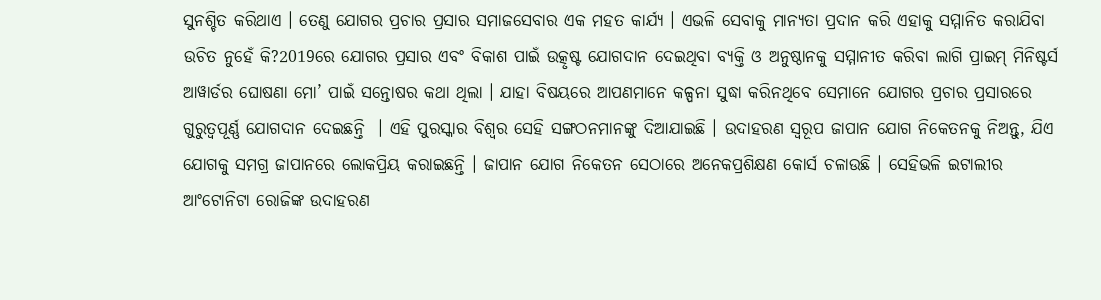ସୁନଶ୍ଚିତ କରିଥାଏ । ତେଣୁ ଯୋଗର ପ୍ରଚାର ପ୍ରସାର ସମାଜସେବାର ଏକ ମହତ କାର୍ଯ୍ୟ । ଏଭଳି ସେବାକୁ ମାନ୍ୟତା ପ୍ରଦାନ କରି ଏହାକୁ ସମ୍ମାନିତ କରାଯିବା ଉଚିତ ନୁହେଁ କି?2019ରେ ଯୋଗର ପ୍ରସାର ଏବଂ ବିକାଶ ପାଇଁ ଉତ୍କୃଷ୍ଟ ଯୋଗଦାନ ଦେଇଥିବା ବ୍ୟକ୍ତି ଓ ଅନୁଷ୍ଠାନକୁ ସମ୍ମାନୀତ କରିବା ଲାଗି ପ୍ରାଇମ୍ ମିନିଷ୍ଟର୍ସ ଆୱାର୍ଡର ଘୋଷଣା ମୋ’ ପାଇଁ ସନ୍ତୋଷର କଥା ଥିଲା । ଯାହା ବିଷୟରେ ଆପଣମାନେ କଳ୍ପନା ସୁଦ୍ଧା କରିନଥିବେ ସେମାନେ ଯୋଗର ପ୍ରଚାର ପ୍ରସାରରେ ଗୁରୁତ୍ୱପୂର୍ଣ୍ଣ ଯୋଗଦାନ ଦେଇଛନ୍ତି  । ଏହି ପୁରସ୍କାର ବିଶ୍ୱର ସେହି ସଙ୍ଗଠନମାନଙ୍କୁ ଦିଆଯାଇଛି । ଉଦାହରଣ ସ୍ୱରୂପ ଜାପାନ ଯୋଗ ନିକେତନକୁ ନିଅନ୍ତୁ, ଯିଏ ଯୋଗକୁ ସମଗ୍ର ଜାପାନରେ ଲୋକପ୍ରିୟ କରାଇଛନ୍ତି । ଜାପାନ ଯୋଗ ନିକେତନ ସେଠାରେ ଅନେକପ୍ରଶିକ୍ଷଣ କୋର୍ସ ଚଳାଉଛି । ସେହିଭଳି ଇଟାଲୀର ଆଂଟୋନିଟା ରୋଜିଙ୍କ ଉଦାହରଣ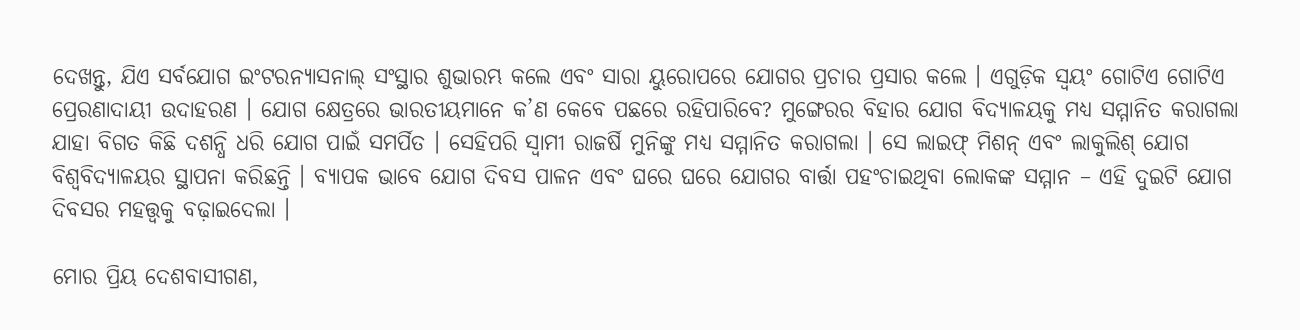ଦେଖନ୍ତୁ, ଯିଏ ସର୍ବଯୋଗ ଇଂଟରନ୍ୟାସନାଲ୍ ସଂସ୍ଥାର ଶୁଭାରମ୍ଭ କଲେ ଏବଂ ସାରା ୟୁରୋପରେ ଯୋଗର ପ୍ରଚାର ପ୍ରସାର କଲେ । ଏଗୁଡ଼ିକ ସ୍ୱୟଂ ଗୋଟିଏ ଗୋଟିଏ ପ୍ରେରଣାଦାୟୀ ଉଦାହରଣ । ଯୋଗ କ୍ଷେତ୍ରରେ ଭାରତୀୟମାନେ କ’ଣ କେବେ ପଛରେ ରହିପାରିବେ? ମୁଙ୍ଗେରର ବିହାର ଯୋଗ ବିଦ୍ୟାଳୟକୁ ମଧ୍ୟ ସମ୍ମାନିତ କରାଗଲା ଯାହା ବିଗତ କିଛି ଦଶନ୍ଧି ଧରି ଯୋଗ ପାଇଁ ସମର୍ପିତ । ସେହିପରି ସ୍ୱାମୀ ରାଜର୍ଷି ମୁନିଙ୍କୁ ମଧ୍ୟ ସମ୍ମାନିତ କରାଗଲା । ସେ ଲାଇଫ୍ ମିଶନ୍ ଏବଂ ଲାକୁଲିଶ୍ ଯୋଗ ବିଶ୍ୱବିଦ୍ୟାଳୟର ସ୍ଥାପନା କରିଛନ୍ତି । ବ୍ୟାପକ ଭାବେ ଯୋଗ ଦିବସ ପାଳନ ଏବଂ ଘରେ ଘରେ ଯୋଗର ବାର୍ତ୍ତା ପହଂଚାଇଥିବା ଲୋକଙ୍କ ସମ୍ମାନ – ଏହି ଦୁଇଟି ଯୋଗ ଦିବସର ମହତ୍ତ୍ଵକୁ ବଢ଼ାଇଦେଲା ।

ମୋର ପ୍ରିୟ ଦେଶବାସୀଗଣ,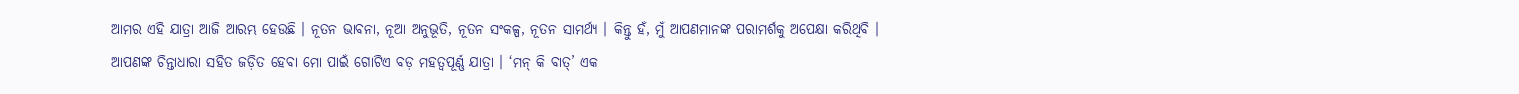ଆମର ଏହି ଯାତ୍ରା ଆଜି ଆରମ୍ଭ ହେଉଛି । ନୂତନ ଭାବନା, ନୂଆ ଅନୁଭୂତି, ନୂତନ ସଂକଳ୍ପ, ନୂତନ ସାମର୍ଥ୍ୟ । କିନ୍ତୁ ହଁ, ମୁଁ ଆପଣମାନଙ୍କ ପରାମର୍ଶକୁ ଅପେକ୍ଷା କରିଥିବି । ଆପଣଙ୍କ ଚିନ୍ତାଧାରା ସହିତ ଜଡ଼ିତ ହେବା ମୋ ପାଇଁ ଗୋଟିଏ ବଡ଼ ମହତ୍ୱପୂର୍ଣ୍ଣ ଯାତ୍ରା । ‘ମନ୍ କି ବାତ୍’ ଏକ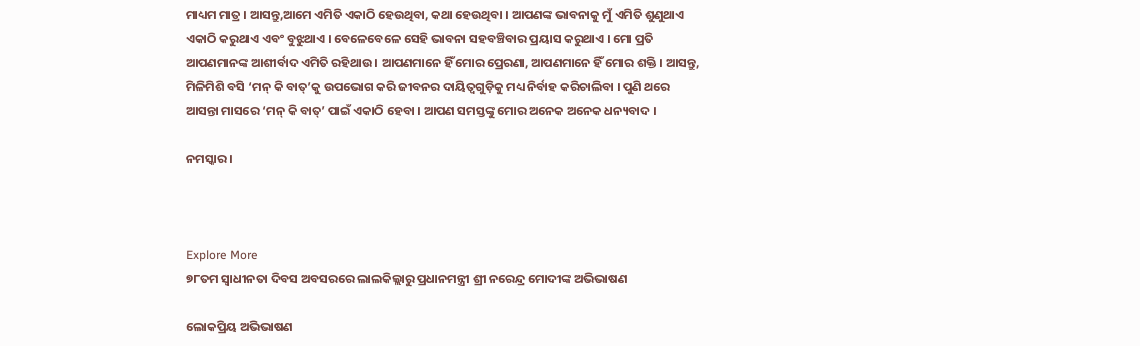ମାଧ୍ୟମ ମାତ୍ର । ଆସନ୍ତୁ,ଆମେ ଏମିତି ଏକାଠି ହେଉଥିବା, କଥା ହେଉଥିବା । ଆପଣଙ୍କ ଭାବନାକୁ ମୁଁ ଏମିତି ଶୁଣୁଥାଏ ଏକାଠି କରୁଥାଏ ଏବଂ ବୁଝୁଥାଏ । ବେଳେବେଳେ ସେହି ଭାବନା ସହବଞ୍ଚିବାର ପ୍ରୟାସ କରୁଥାଏ । ମୋ ପ୍ରତି ଆପଣମାନଙ୍କ ଆଶୀର୍ବାଦ ଏମିତି ରହିଥାଉ । ଆପଣମାନେ ହିଁ ମୋର ପ୍ରେରଣା, ଆପଣମାନେ ହିଁ ମୋର ଶକ୍ତି । ଆସନ୍ତୁ, ମିଳିମିଶି ବସି ‘ମନ୍ କି ବାତ୍’କୁ ଉପଭୋଗ କରି ଜୀବନର ଦାୟିତ୍ୱଗୁଡ଼ିକୁ ମଧ୍ୟ ନିର୍ବାହ କରିଚାଲିବା । ପୁଣି ଥରେ ଆସନ୍ତା ମାସରେ ‘ମନ୍ କି ବାତ୍’ ପାଇଁ ଏକାଠି ହେବା । ଆପଣ ସମସ୍ତଙ୍କୁ ମୋର ଅନେକ ଅନେକ ଧନ୍ୟବାଦ ।

ନମସ୍କାର ।



Explore More
୭୮ତମ ସ୍ୱାଧୀନତା ଦିବସ ଅବସରରେ ଲାଲକିଲ୍ଲାରୁ ପ୍ରଧାନମନ୍ତ୍ରୀ ଶ୍ରୀ ନରେନ୍ଦ୍ର ମୋଦୀଙ୍କ ଅଭିଭାଷଣ

ଲୋକପ୍ରିୟ ଅଭିଭାଷଣ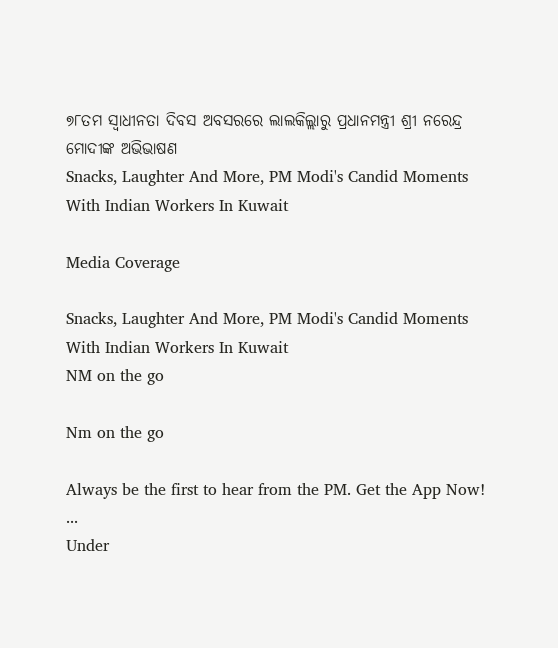୭୮ତମ ସ୍ୱାଧୀନତା ଦିବସ ଅବସରରେ ଲାଲକିଲ୍ଲାରୁ ପ୍ରଧାନମନ୍ତ୍ରୀ ଶ୍ରୀ ନରେନ୍ଦ୍ର ମୋଦୀଙ୍କ ଅଭିଭାଷଣ
Snacks, Laughter And More, PM Modi's Candid Moments With Indian Workers In Kuwait

Media Coverage

Snacks, Laughter And More, PM Modi's Candid Moments With Indian Workers In Kuwait
NM on the go

Nm on the go

Always be the first to hear from the PM. Get the App Now!
...
Under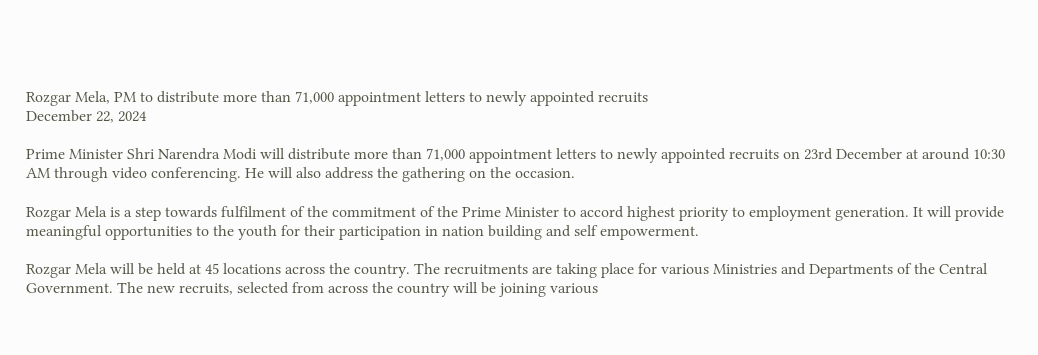Rozgar Mela, PM to distribute more than 71,000 appointment letters to newly appointed recruits
December 22, 2024

Prime Minister Shri Narendra Modi will distribute more than 71,000 appointment letters to newly appointed recruits on 23rd December at around 10:30 AM through video conferencing. He will also address the gathering on the occasion.

Rozgar Mela is a step towards fulfilment of the commitment of the Prime Minister to accord highest priority to employment generation. It will provide meaningful opportunities to the youth for their participation in nation building and self empowerment.

Rozgar Mela will be held at 45 locations across the country. The recruitments are taking place for various Ministries and Departments of the Central Government. The new recruits, selected from across the country will be joining various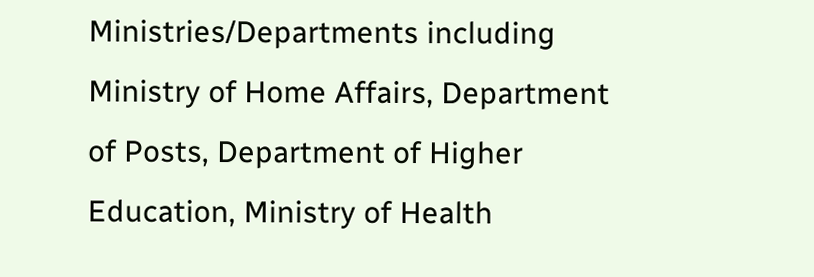Ministries/Departments including Ministry of Home Affairs, Department of Posts, Department of Higher Education, Ministry of Health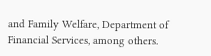and Family Welfare, Department of Financial Services, among others.